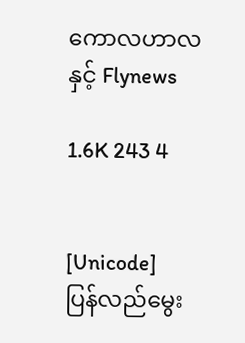ကောလဟာလနှင့် Flynews

1.6K 243 4


[Unicode]
ပြန်လည်မွေး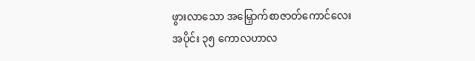ဖွားလာသော အမြှောက်စာဇာတ်ကောင်လေး
အပိုင်း ၃၅ ကောလဟာလ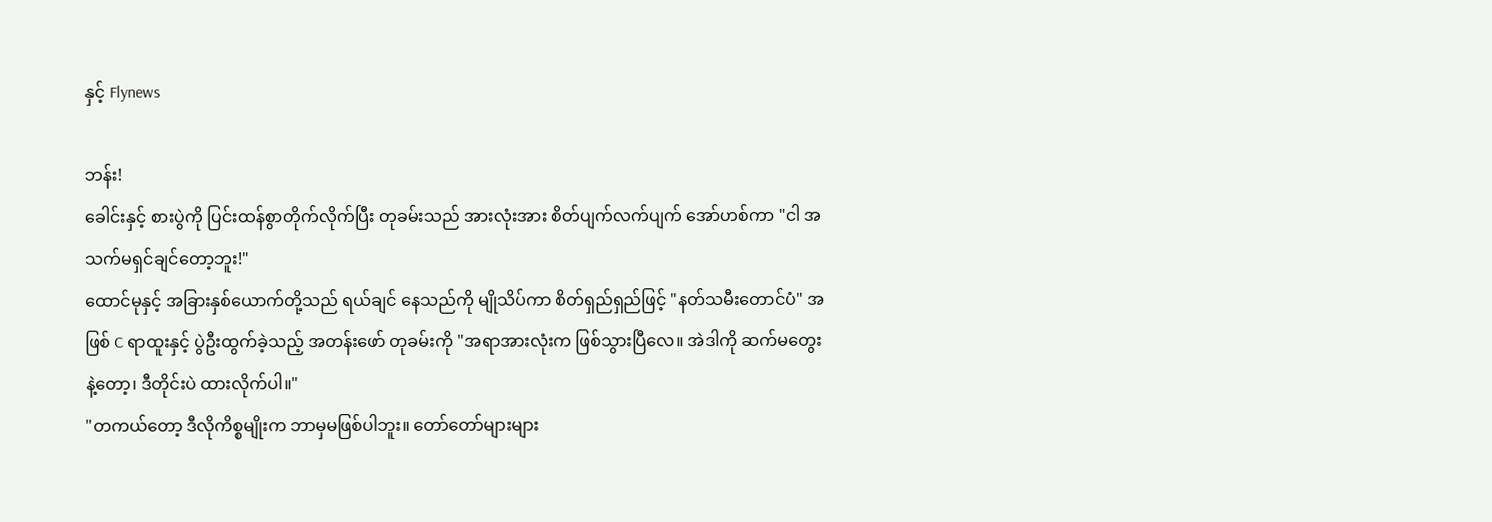နှင့် Flynews

ဘန်း!
ခေါင်းနှင့် စားပွဲကို ပြင်းထန်စွာတိုက်လိုက်ပြီး တုခမ်းသည် အားလုံးအား စိတ်ပျက်လက်ပျက် အော်ဟစ်ကာ "ငါ အသက်မရှင်ချင်တော့ဘူး!"
ထောင်မုနှင့် အခြားနှစ်ယောက်တို့သည် ရယ်ချင် နေသည်ကို မျိုသိပ်ကာ စိတ်ရှည်ရှည်ဖြင့် "နတ်သမီးတောင်ပံ" အဖြစ် C ရာထူးနှင့် ပွဲဦးထွက်ခဲ့သည့် အတန်းဖော် တုခမ်းကို "အရာအားလုံးက ဖြစ်သွားပြီလေ။ အဲဒါကို ဆက်မတွေးနဲ့တော့၊ ဒီတိုင်းပဲ ထားလိုက်ပါ။"
"တကယ်တော့ ဒီလိုကိစ္စမျိုးက ဘာမှမဖြစ်ပါဘူး။ တော်တော်များများ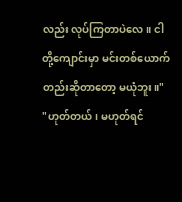လည်း လုပ်ကြတာပဲလေ။ ငါတို့ကျောင်းမှာ မင်းတစ်ယောက်တည်းဆိုတာတော့ မယုံဘူး။"
"ဟုတ်တယ်၊ မဟုတ်ရင်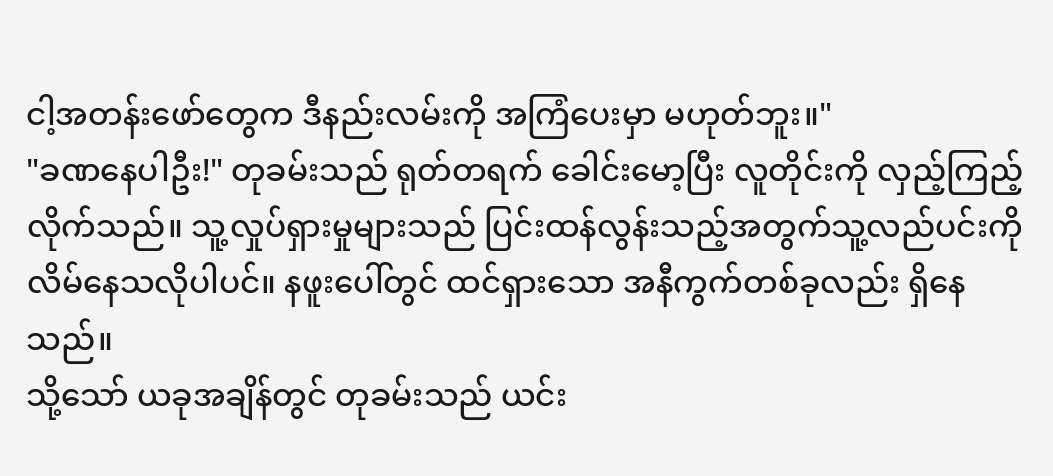ငါ့အတန်းဖော်တွေက ဒီနည်းလမ်းကို အကြံပေးမှာ မဟုတ်ဘူး။"
"ခဏနေပါဦး!" တုခမ်းသည် ရုတ်တရက် ခေါင်းမော့ပြီး လူတိုင်းကို လှည့်ကြည့်လိုက်သည်။ သူ့လှုပ်ရှားမှုများသည် ပြင်းထန်လွန်းသည့်အတွက်သူ့လည်ပင်းကို လိမ်နေသလိုပါပင်။ နဖူးပေါ်တွင် ထင်ရှားသော အနီကွက်တစ်ခုလည်း ရှိနေသည်။
သို့သော် ယခုအချိန်တွင် တုခမ်းသည် ယင်း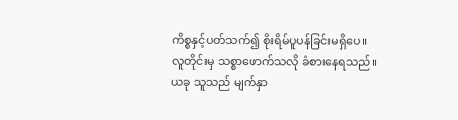ကိစ္စနှင့်ပတ်သက်၍ စိုးရိမ်ပူပန်ခြင်းမရှိပေ။ လူတိုင်းမှ သစ္စာဖောက်သလို ခံစားနေရသည်။ ယခု သူသည် မျက်နှာ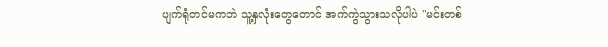ပျက်ရုံတင်မကဘဲ သူ့နှလုံးတွေတောင် အက်ကွဲသွားသလိုပါပဲ "မင်းတစ်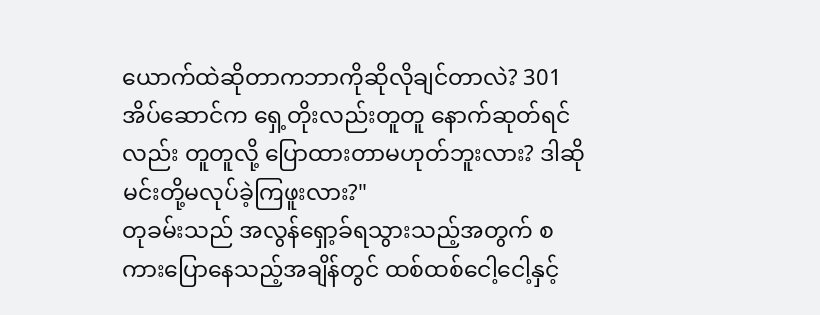ယောက်ထဲဆိုတာကဘာကိုဆိုလိုချင်တာလဲ? 301 အိပ်ဆောင်က ရှေ့တိုးလည်းတူတူ နောက်ဆုတ်ရင်လည်း တူတူလို့ ပြောထားတာမဟုတ်ဘူးလား? ဒါဆို မင်းတို့မလုပ်ခဲ့ကြဖူးလား?"
တုခမ်းသည် အလွန်ရှော့ခ်ရသွားသည့်အတွက် စကားပြောနေသည့်အချိန်တွင် ထစ်ထစ်ငေါ့ငေါ့နှင့်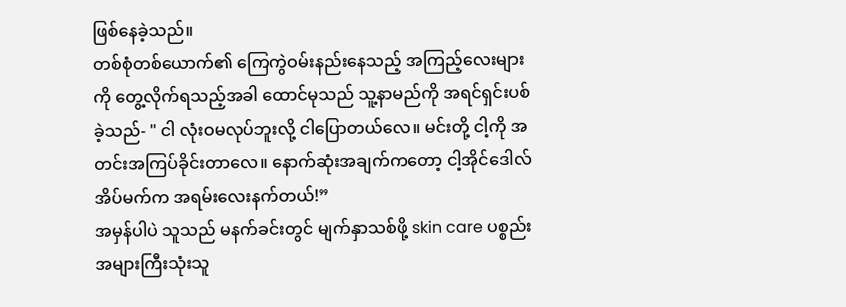ဖြစ်နေခဲ့သည်။
တစ်စုံတစ်ယောက်၏ ကြေကွဲဝမ်းနည်းနေသည့် အကြည့်လေးများကို တွေ့လိုက်ရသည့်အခါ ထောင်မုသည် သူ့နာမည်ကို အရင်ရှင်းပစ်ခဲ့သည်- " ငါ လုံးဝမလုပ်ဘူးလို့ ငါပြောတယ်လေ။ မင်းတို့ ငါ့ကို အတင်းအကြပ်ခိုင်းတာလေ။ နောက်ဆုံးအချက်ကတော့ ငါ့အိုင်ဒေါလ်အိပ်မက်က အရမ်းလေးနက်တယ်!”
အမှန်ပါပဲ သူသည် မနက်ခင်းတွင် မျက်နှာသစ်ဖို့ skin care ပစ္စည်းအများကြီးသုံးသူ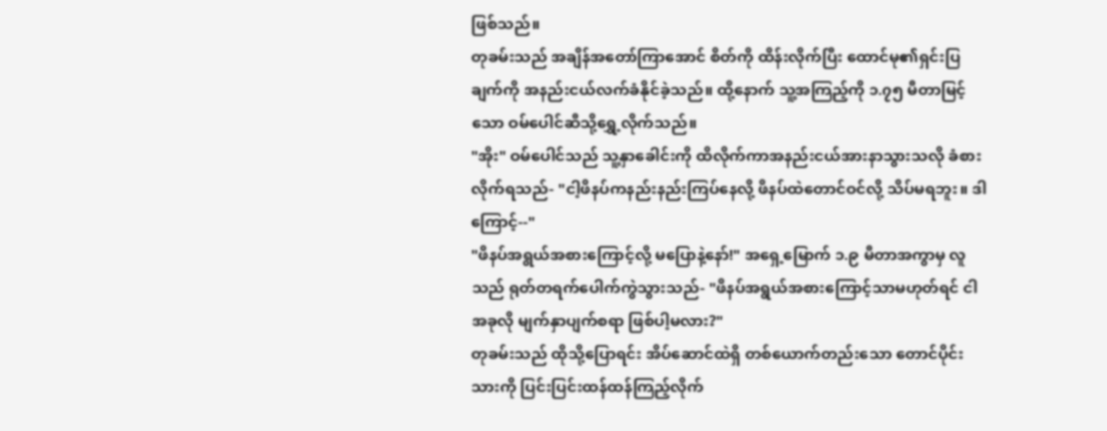ဖြစ်သည်။
တုခမ်းသည် အချိန်အတော်ကြာအောင် စိတ်ကို ထိန်းလိုက်ပြီး ထောင်မု၏ရှင်းပြချက်ကို အနည်းငယ်လက်ခံနိုင်ခဲ့သည်။ ထို့နောက် သူ့အကြည့်ကို ၁.၇၅ မီတာမြင့်သော ဝမ်ပေါင်ဆီသို့ရွှေ့လိုက်သည်။
"အိုး" ဝမ်ပေါင်သည် သူ့နှာခေါင်းကို ထိလိုက်ကာအနည်းငယ်အားနာသွားသလို ခံစားလိုက်ရသည်- "ငါ့ဖိနပ်ကနည်းနည်းကြပ်နေလို့ ဖိနပ်ထဲတောင်ဝင်လို့ သိပ်မရဘူး။ ဒါကြောင့်--"
"ဖိနပ်အရွယ်အစားကြောင့်လို့ မပြောနဲ့နော်!" အရှေ့မြောက် ၁.၉ မီတာအကွာမှ လူသည် ရုတ်တရက်ပေါက်ကွဲသွားသည်- "ဖိနပ်အရွယ်အစားကြောင့်သာမဟုတ်ရင် ငါအခုလို မျက်နှာပျက်စရာ ဖြစ်ပါ့မလား?"
တုခမ်းသည် ထိုသို့ပြောရင်း အိပ်ဆောင်ထဲရှိ တစ်ယောက်တည်းသော တောင်ပိုင်းသားကို ပြင်းပြင်းထန်ထန်ကြည့်လိုက်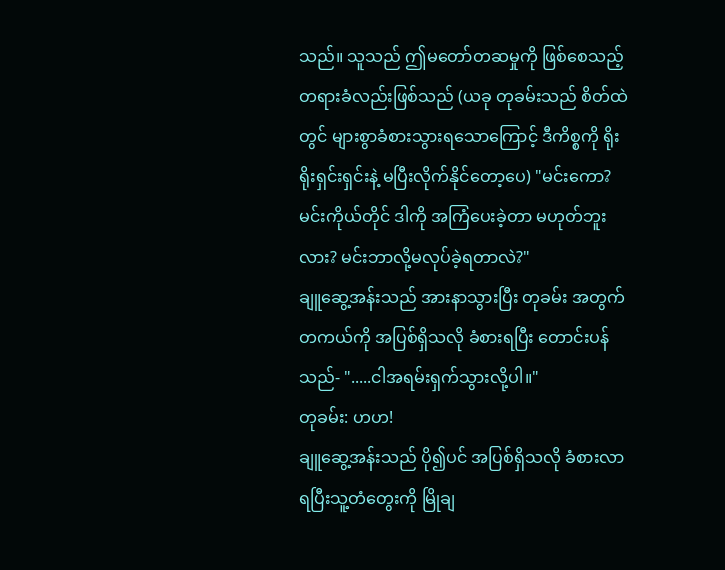သည်။ သူသည် ဤမတော်တဆမှုကို ဖြစ်စေသည့် တရားခံလည်းဖြစ်သည် (ယခု တုခမ်းသည် စိတ်ထဲတွင် များစွာခံစားသွားရသောကြောင့် ဒီကိစ္စကို ရိုးရိုးရှင်းရှင်းနဲ့ မပြီးလိုက်နိုင်တော့ပေ) "မင်းကော? မင်းကိုယ်တိုင် ဒါကို အကြံပေးခဲ့တာ မဟုတ်ဘူးလား? မင်းဘာလို့မလုပ်ခဲ့ရတာလဲ?"
ချူဆွေ့အန်းသည် အားနာသွားပြီး တုခမ်း အတွက် တကယ်ကို အပြစ်ရှိသလို ခံစားရပြီး တောင်းပန်သည်- ".....ငါအရမ်းရှက်သွားလို့ပါ။"
တုခမ်း: ဟဟ!
ချူဆွေ့အန်းသည် ပို၍ပင် အပြစ်ရှိသလို ခံစားလာရပြီးသူ့တံတွေးကို မြိုချ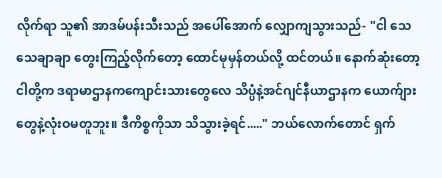လိုက်ရာ သူ၏ အာဒမ်ပန်းသီးသည် အပေါ်အောက် လျှောကျသွားသည်- "ငါ သေသေချာချာ တွေးကြည့်လိုက်တော့ ထောင်မုမှန်တယ်လို့ ထင်တယ်။ နောက်ဆုံးတော့ ငါတို့က ဒရာမာဌာနကကျောင်းသားတွေလေ သိပ္ပံနဲ့အင်ဂျင်နီယာဌာနက ယောက်ျားတွေနဲ့လုံးဝမတူဘူး။ ဒီကိစ္စကိုသာ သိသွားခဲ့ရင်....." ဘယ်လောက်တောင် ရှက်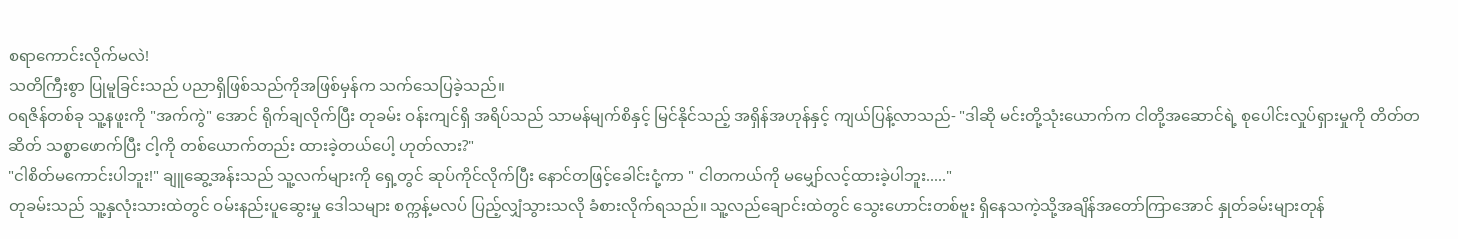စရာကောင်းလိုက်မလဲ!
သတိကြီးစွာ ပြုမူခြင်းသည် ပညာရှိဖြစ်သည်ကိုအဖြစ်မှန်က သက်သေပြခဲ့သည်။
ဝရဇိန်တစ်ခု သူ့နဖူးကို "အက်ကွဲ" အောင် ရိုက်ချလိုက်ပြီး တုခမ်း ဝန်းကျင်ရှိ အရိပ်သည် သာမန်မျက်စိနှင့် မြင်နိုင်သည့် အရှိန်အဟုန်နှင့် ကျယ်ပြန့်လာသည်- "ဒါဆို မင်းတို့သုံးယောက်က ငါတို့အဆောင်ရဲ့ စုပေါင်းလှုပ်ရှားမှုကို တိတ်တဆိတ် သစ္စာဖောက်ပြီး ငါ့ကို တစ်ယောက်တည်း ထားခဲ့တယ်ပေါ့ ဟုတ်လား?"
"ငါစိတ်မကောင်းပါဘူး!" ချူဆွေ့အန်းသည် သူ့လက်များကို ရှေ့တွင် ဆုပ်ကိုင်လိုက်ပြီး နောင်တဖြင့်ခေါင်းငုံ့ကာ " ငါတကယ်ကို မမျှော်လင့်ထားခဲ့ပါဘူး....."
တုခမ်းသည် သူ့နှလုံးသားထဲတွင် ဝမ်းနည်းပူဆွေးမှု ဒေါသများ စက္ကန့်မလပ် ပြည့်လျှံသွားသလို ခံစားလိုက်ရသည်။ သူ့လည်ချောင်းထဲတွင် သွေးဟောင်းတစ်ဗူး ရှိနေသကဲ့သို့အချိန်အတော်ကြာအောင် နှုတ်ခမ်းများတုန်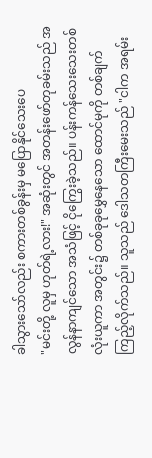ခါသွားသော်လည်း စကားတစ်ခွန်းမှ မပြောနိုင်သေးပေ
"မင်းတို့ လူမှ ဟုတ်ရဲ့လား!" အဆုံးတွင် အတန်းဖော်တုခမ်းသည် အလွန်နာကျင်သော အသံဖြင့် ငိုကြွေးခဲ့သည်။ ပန်းကန်သေးသေးတစ်လုံးယူကာ အတွင်း၌ တစ်ခုခုမွှေနေသော ထောင်မုကို တစ်ချက်ကြည့်လိုက်သည်။ သူသည် ဒေါသတကြီးမေးသည် "ငါက အရမ်း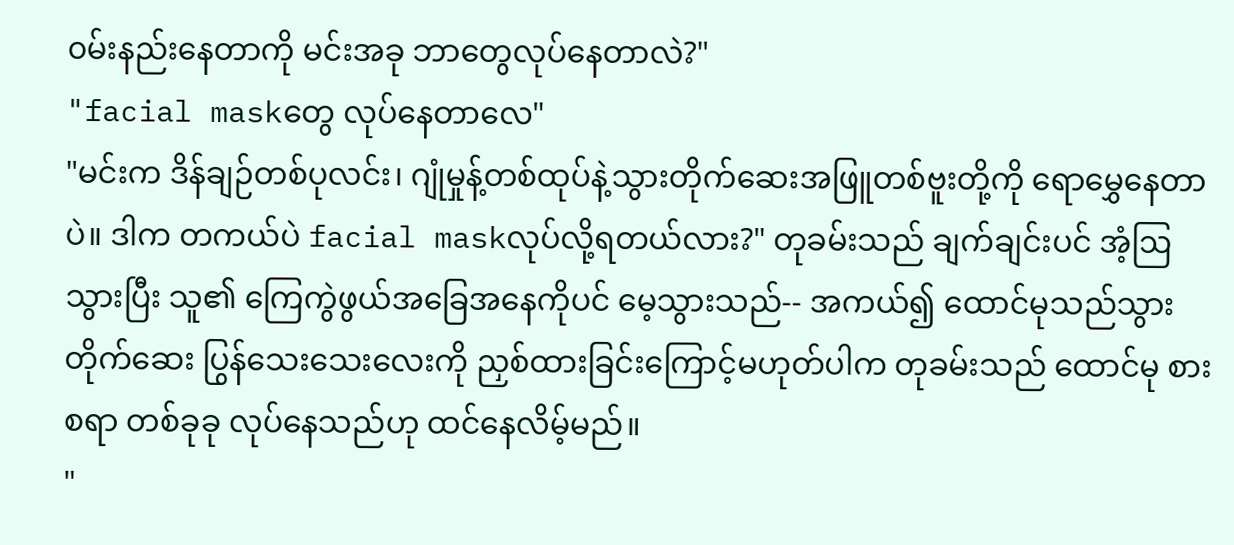၀မ်းနည်းနေတာကို မင်းအခု ဘာတွေလုပ်နေတာလဲ?"
"facial maskတွေ လုပ်နေတာလေ"
"မင်းက ဒိန်ချဉ်တစ်ပုလင်း၊ ဂျုံမှုန့်တစ်ထုပ်နဲ့သွားတိုက်ဆေးအဖြူတစ်ဗူးတို့‌ကို ရောမွှေနေတာပဲ။ ဒါက တကယ်ပဲ facial maskလုပ်လို့ရတယ်လား?" တုခမ်းသည် ချက်ချင်းပင် အံ့ဩသွားပြီး သူ၏ ကြေကွဲဖွယ်အခြေအနေကိုပင် မေ့သွားသည်-- အကယ်၍ ထောင်မုသည်သွားတိုက်ဆေး ပြွန်သေးသေးလေးကို ညှစ်ထားခြင်းကြောင့်မဟုတ်ပါက တုခမ်းသည် ထောင်မု စားစရာ တစ်ခုခု လုပ်နေသည်ဟု ထင်နေလိမ့်မည်။
"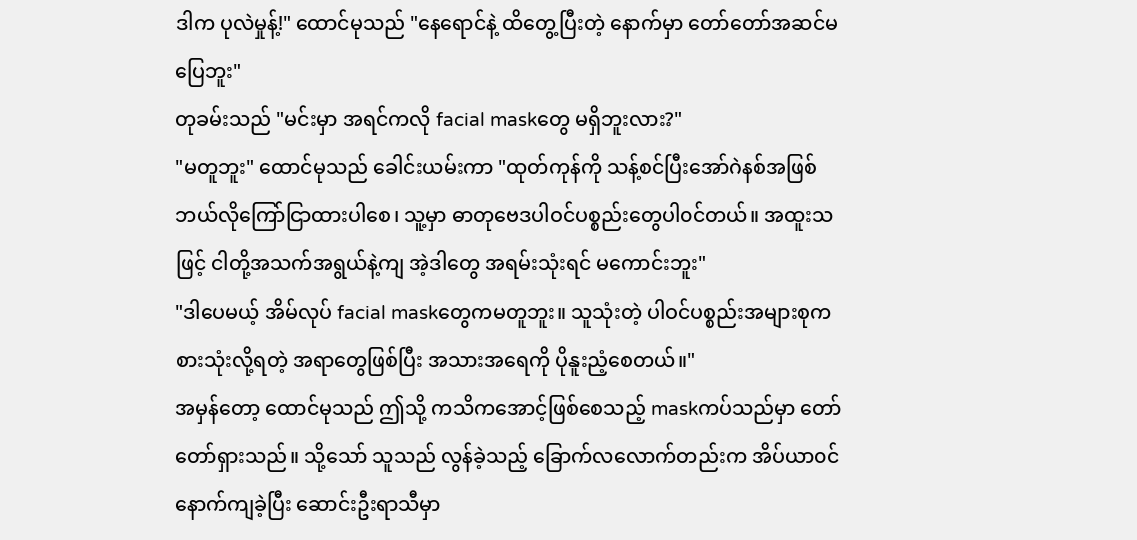ဒါက ပုလဲမှုန့်!" ထောင်မုသည် "နေရောင်နဲ့ ထိတွေ့ပြီးတဲ့ နောက်မှာ တော်တော်အဆင်မပြေဘူး"
တုခမ်းသည် "မင်းမှာ အရင်ကလို facial maskတွေ မရှိဘူးလား?"
"မတူဘူး" ထောင်မုသည် ခေါင်းယမ်းကာ "ထုတ်ကုန်ကို သန့်စင်ပြီးအော်ဂဲနစ်အဖြစ် ဘယ်လိုကြော်ငြာထားပါစေ၊ သူ့မှာ ဓာတုဗေဒပါဝင်ပစ္စည်းတွေပါ၀င်တယ်။ အထူးသဖြင့် ငါတို့အသက်အရွယ်နဲ့ကျ အဲ့ဒါတွေ အရမ်းသုံးရင် မကောင်းဘူး"
"ဒါပေမယ့် အိမ်လုပ် facial maskတွေကမတူဘူး။ သူသုံးတဲ့ ပါဝင်ပစ္စည်းအများစုက စားသုံးလို့ရတဲ့ အရာတွေဖြစ်ပြီး အသားအရေကို ပိုနူးညံ့စေတယ်။"
အမှန်တော့ ထောင်မုသည် ဤသို့ ကသိကအောင့်ဖြစ်စေသည့် maskကပ်သည်မှာ တော်တော်ရှားသည်။ သို့သော် သူသည် လွန်ခဲ့သည့် ခြောက်လလောက်တည်းက အိပ်ယာ၀င်နောက်ကျခဲ့ပြီး ဆောင်းဦးရာသီမှာ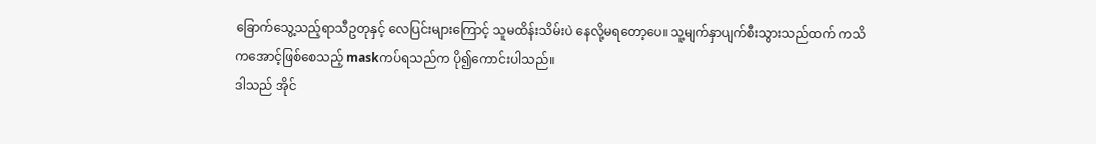ခြောက်သွေ့သည့်ရာသီဥတုနှင့် လေပြင်းများကြောင့် သူမထိန်းသိမ်းပဲ နေလို့မရတော့ပေ။ သူ့မျက်နှာပျက်စီးသွားသည်ထက် ကသိကအောင့်ဖြစ်စေသည့် maskကပ်ရသည်က ပို၍ကောင်းပါသည်။
ဒါသည် အိုင်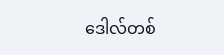ဒေါလ်တစ်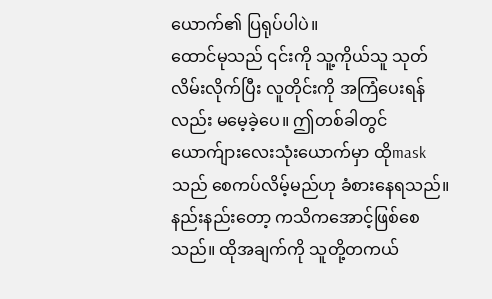ယောက်၏ ပြရုပ်ပါပဲ။
ထောင်မုသည် ၎င်းကို သူ့ကိုယ်သူ သုတ်လိမ်းလိုက်ပြီး လူတိုင်းကို အကြံပေးရန်လည်း မမေ့ခဲ့ပေ။ ဤတစ်ခါတွင် ယောက်ျားလေးသုံးယောက်မှာ ထိုmaskသည် စေကပ်လိမ့်မည်ဟု ခံစားနေရသည်။ နည်းနည်းတော့ ကသိကအောင့်ဖြစ်‌စေသည်။ ထိုအချက်ကို သူတို့တကယ်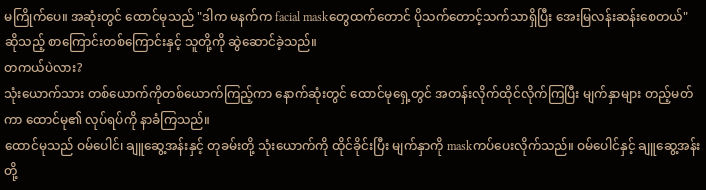မကြိုက်ပေ။ အဆုံးတွင် ထောင်မုသည် "ဒါက မနက်က facial maskတွေထက်တောင် ပိုသက်တောင့်သက်သာရှိပြီး အေးမြလန်းဆန်း‌စေတယ်" ဆိုသည့် စာကြောင်းတစ်ကြောင်းနှင့် သူတို့ကို ဆွဲဆောင်ခဲ့သည်။
တကယ်ပဲလား?
သုံးယောက်သား တစ်ယောက်ကိုတစ်ယောက်ကြည့်ကာ နောက်ဆုံးတွင် ထောင်မုရှေ့တွင် အတန်းလိုက်ထိုင်လိုက်ကြပြီး မျက်နှာများ တည့်မတ်ကာ ထောင်မု၏ လုပ်ရပ်ကို နာခံကြသည်။
ထောင်မုသည် ဝမ်ပေါင်၊ ချူဆွေ့အန်းနှင့် တုခမ်းတို့ သုံးယောက်ကို ထိုင်ခိုင်းပြီး မျက်နှာကို maskကပ်ပေးလိုက်သည်။ ဝမ်ပေါင်နှင့် ချူဆွေ့အန်းတို့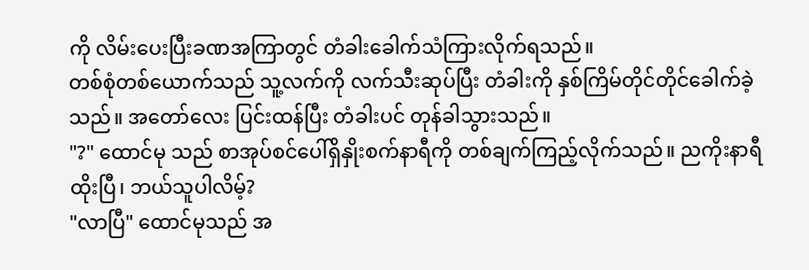ကို လိမ်းပေးပြီးခဏအကြာတွင် တံခါးခေါက်သံကြားလိုက်ရသည်။
တစ်စုံတစ်ယောက်သည် သူ့လက်ကို လက်သီးဆုပ်ပြီး တံခါးကို နှစ်ကြိမ်တိုင်တိုင်ခေါက်ခဲ့သည်။ အတော်လေး ပြင်းထန်ပြီး တံခါးပင် တုန်ခါသွားသည်။
"?" ထောင်မု သည် စာအုပ်စင်ပေါ်ရှိနှိုးစက်နာရီကို တစ်ချက်ကြည့်လိုက်သည်။ ညကိုးနာရီထိုးပြီ၊ ဘယ်သူပါလိမ့်?
"လာပြီ" ထောင်မုသည် အ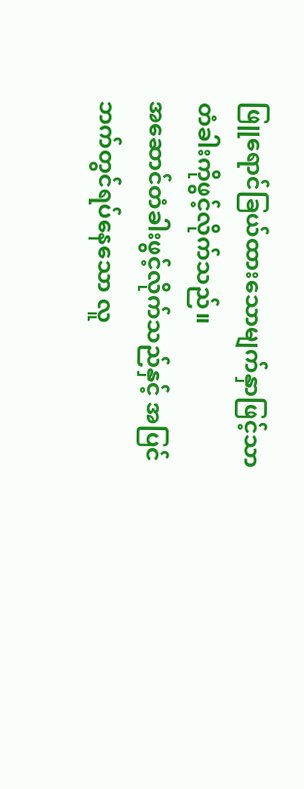ဖြူရောင်ခြယ်ထားသောမျက်နှာဖြင့်သာ တံခါးကိုဖွင့်လိုက်သည်။
အဆောင်တံခါးဖွင့်လိုက်သည်နှင့် အပြင်ဘက်တွင်ရပ်နေသော လူ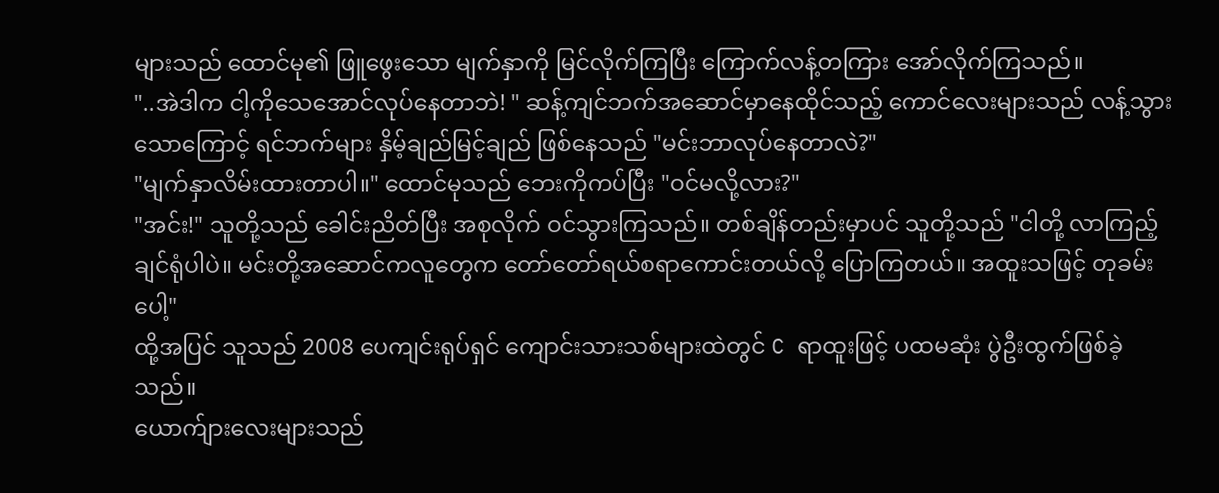များသည် ထောင်မု၏ ဖြူဖွေးသော မျက်နှာကို မြင်လိုက်ကြပြီး ကြောက်လန့်တကြား အော်လိုက်ကြသည်။
"..အဲဒါက ငါ့ကိုသေအောင်လုပ်နေတာဘဲ! " ဆန့်ကျင်ဘက်အဆောင်မှာနေထိုင်သည့် ကောင်လေးများသည် လန့်သွားသောကြောင့် ရင်ဘက်များ နှိမ့်ချည်မြင့်ချည် ဖြစ်နေသည် "မင်းဘာလုပ်နေတာလဲ?"
"မျက်နှာလိမ်းထားတာပါ။" ထောင်မုသည် ဘေးကိုကပ်ပြီး "ဝင်မလို့လား?"
"အင်း!" သူတို့သည် ခေါင်းညိတ်ပြီး အစုလိုက် ဝင်သွားကြသည်။ တစ်ချိန်တည်းမှာပင် သူတို့သည် "ငါတို့ လာကြည့်ချင်ရုံပါပဲ။ မင်းတို့အဆောင်ကလူတွေက တော်တော်ရယ်စရာကောင်းတယ်လို့ ပြောကြတယ်။ အထူးသဖြင့် တုခမ်း ပေါ့"
ထို့အပြင် သူသည် 2008 ပေကျင်းရုပ်ရှင် ကျောင်းသားသစ်များထဲတွင် C ရာထူးဖြင့် ပထမဆုံး ပွဲဦးထွက်ဖြစ်ခဲ့သည်။
ယောက်ျားလေးများသည်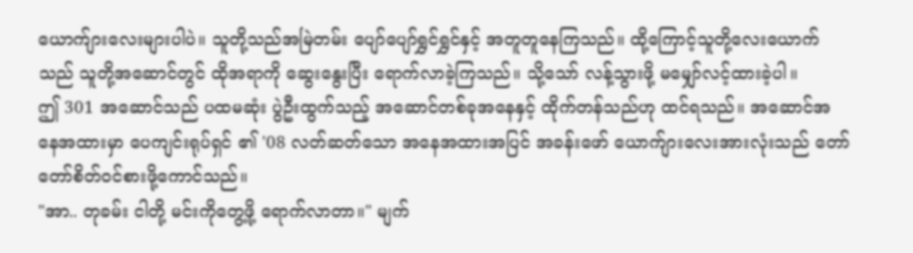ယောက်ျားလေးများပါပဲ။ သူတို့သည်အမြဲတမ်း ပျော်ပျော်ရွှင်ရွှင်နှင့် အတူတူနေကြသည်။ ထို့ကြောင့်သူတို့လေးယောက်သည် သူတို့အဆောင်တွင် ထိုအရာကို ဆွေးနွေးပြီး ရောက်လာခဲ့ကြသည်။ သို့သော် လန့်သွားဖို့ မမျှော်လင့်ထားခဲ့ပါ။
ဤ 301 အဆောင်သည် ပထမဆုံး ပွဲဦးထွက်သည့် အဆောင်တစ်ခုအနေနှင့် ထိုက်တန်သည်ဟု ထင်ရသည်။ အဆောင်အနေအထားမှာ ပေကျင်းရုပ်ရှင် ၏ '08 လတ်ဆတ်သော အနေအထားအပြင် အခန်းဖော် ယောက်ျားလေးအားလုံးသည် တော်တော်စိတ်ဝင်စားဖို့ကောင်သည်။
"အာ.. တုခမ်း ငါတို့ မင်းကိုတွေ့ဖို့ ရောက်လာတာ။" မျက်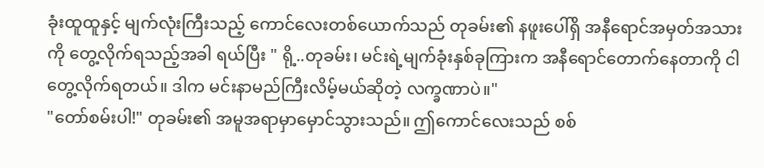ခုံးထူထူနှင့် မျက်လုံးကြီးသည့် ကောင်လေးတစ်ယောက်သည် တုခမ်း၏ နဖူးပေါ်ရှိ အနီရောင်အမှတ်အသားကို တွေ့လိုက်ရသည့်အခါ ရယ်ပြီး " ရို့..တုခမ်း၊ မင်းရဲ့မျက်ခုံးနှစ်ခုကြားက အနီရောင်တောက်နေတာကို ငါတွေ့လိုက်ရတယ်။ ဒါက မင်းနာမည်ကြီးလိမ့်မယ်ဆိုတဲ့ လက္ခဏာပဲ။"
"တော်စမ်းပါ!" တုခမ်း၏ အမူအရာမှာမှောင်သွားသည်။ ဤကောင်လေးသည် စစ်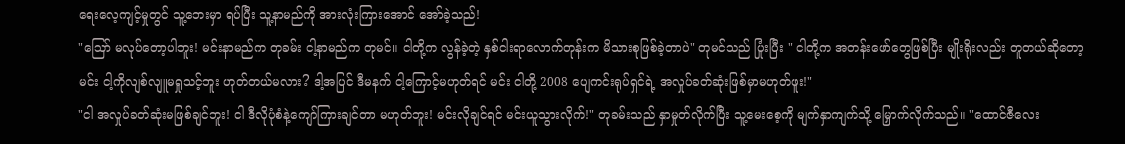ရေးလေ့ကျင့်မှုတွင် သူ့ဘေးမှာ ရပ်ပြီး သူ့နာမည်ကို အားလုံးကြားအောင် အော်ခဲ့သည်!
"ဪ မလုပ်တော့ပါဘူး! မင်းနာမည်က တုခမ်း ငါ့နာမည်က တုမင်။ ငါတို့က လွန်ခဲ့တဲ့ နှစ်ငါးရာလောက်တုန်းက မိသားစုဖြစ်ခဲ့တာပဲ" တုမင်သည် ပြုံးပြီး " ငါတို့က အတန်းဖော်တွေဖြစ်ပြီး မျိုးရိုးလည်း တူတယ်ဆိုတော့ မင်း ငါ့ကိုလျစ်လျူမရှုသင့်ဘူး ဟုတ်တယ်မလား? ဒါ့အပြင် ဒီမနက် ငါ့ကြောင့်မဟုတ်ရင် မင်း ငါတို့ 2008 ပျေကင်းရုပ်ရှင်ရဲ့ အလှုပ်ခတ်ဆုံးဖြစ်မှာမဟုတ်ဖူး!"
"ငါ အလှုပ်ခတ်ဆုံးမဖြစ်ချင်ဘူး! ငါ ဒီလိုပုံစံနဲ့ကျော်ကြားချင်တာ မဟုတ်ဘူး! မင်းလိုချင်ရင် မင်းယူသွားလိုက်!" တုခမ်းသည် နှာမှုတ်လိုက်ပြီး သူ့မေးစေ့ကို မျက်နှာကျက်သို့ မြှောက်လိုက်သည်။ "ထောင်ဇီလေး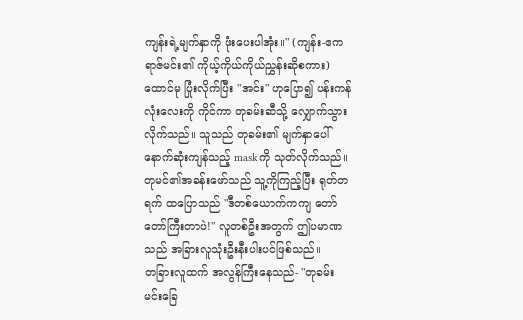ကျန်းရဲ့မျက်နှာကို ဖုံးပေးပါအုံး။" (ကျန်း-ဧကရာဇ်မင်း၏ ကိုယ့်ကိုယ်ကိုယ်ညွှန်းဆိုစကား)
ထောင်မု ပြုံးလိုက်ပြီး "အင်း" ဟုပြော၍ ပန်းကန်လုံးလေးကို ကိုင်ကာ တုခမ်းဆီသို့ လျှောက်သွားလိုက်သည်။ သူသည် တုခမ်း၏ မျက်နှာပေါ် နောက်ဆုံးကျန်သည့် maskကို သုတ်လိုက်သည်။
တုမင်၏အခန်းဖော်သည် သူ့ကိုကြည့်ပြီး ရုတ်တရက် ထပြောသည် "ဒီတစ်ယောက်ကကျ တော်တော်ကြီးတာပဲ!" လူတစ်ဦးအတွက် ဤပမာဏသည် အခြားလူသုံးဦးနီးပါးပင်ဖြစ်သည်။
တခြားလူထက် အလွန်ကြီးနေသည်- "တုခမ်း မင်းခြေ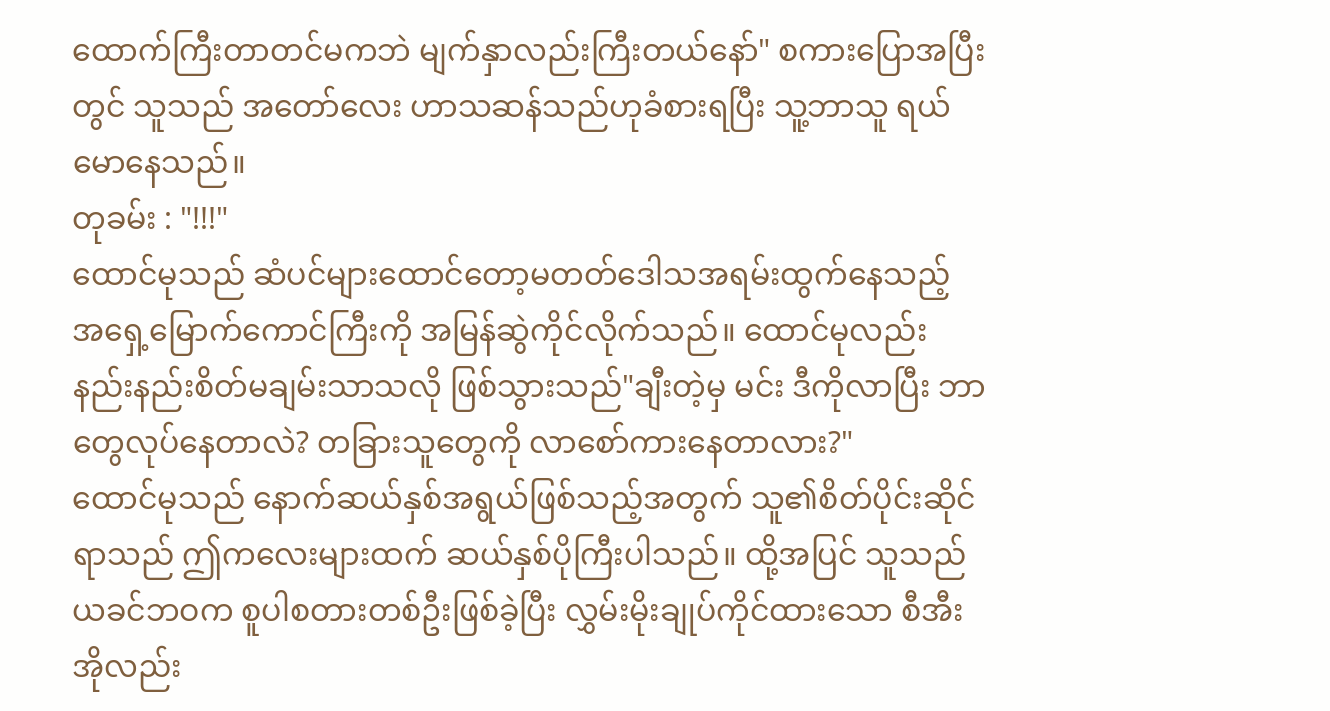ထောက်ကြီးတာတင်မကဘဲ မျက်နှာလည်းကြီးတယ်နော်" စကားပြောအပြီးတွင် သူသည် အတော်လေး ဟာသဆန်သည်ဟုခံစားရပြီး သူ့ဘာသူ ရယ်မောနေသည်။
တုခမ်း : "!!!"
ထောင်မုသည် ဆံပင်များထောင်တော့မတတ်ဒေါသအရမ်းထွက်နေသည့် အရှေ့မြောက်ကောင်ကြီးကို အမြန်ဆွဲကိုင်လိုက်သည်။ ထောင်မုလည်း နည်းနည်းစိတ်မချမ်းသာသလို ဖြစ်သွားသည်"ချီးတဲ့မှ မင်း ဒီကိုလာပြီး ဘာတွေလုပ်နေတာလဲ? တခြားသူတွေကို လာစော်ကားနေတာလား?"
ထောင်မုသည် နောက်ဆယ်နှစ်အရွယ်ဖြစ်သည့်အတွက် သူ၏စိတ်ပိုင်းဆိုင်ရာသည် ဤကလေးများထက် ဆယ်နှစ်ပိုကြီးပါသည်။ ထို့အပြင် သူသည် ယခင်ဘဝက စူပါစတားတစ်ဦးဖြစ်ခဲ့ပြီး လွှမ်းမိုးချုပ်ကိုင်ထားသော စီအီးအိုလည်း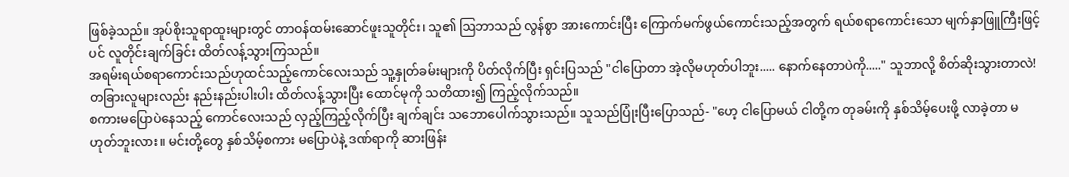ဖြစ်ခဲ့သည်။ အုပ်စိုးသူရာထူးများတွင် တာဝန်ထမ်းဆောင်ဖူးသူတိုင်း၊ သူ၏ ဩဘာသည် လွန်စွာ အားကောင်းပြီး ကြောက်မက်ဖွယ်ကောင်းသည့်အတွက် ရယ်စရာကောင်းသော မျက်နှာဖြူကြီးဖြင့်ပင် လူတိုင်းချက်ခြင်း ထိတ်လန့်သွားကြသည်။
အရမ်းရယ်စရာကောင်းသည်ဟုထင်သည့်ကောင်လေးသည် သူ့နှုတ်ခမ်းများကို ပိတ်လိုက်ပြီး ရှင်းပြသည် "ငါပြောတာ အဲ့လိုမဟုတ်ပါဘူး..... နောက်နေတာပဲကို....." သူဘာလို့ စိတ်ဆိုးသွားတာလဲ!
တခြားလူများလည်း နည်းနည်းပါးပါး ထိတ်လန့်သွားပြီး ထောင်မုကို သတိထား၍ ကြည့်လိုက်သည်။
စကားမပြောပဲနေသည့် ကောင်လေးသည် လှည့်ကြည့်လိုက်ပြီး ချက်ချင်း သဘောပေါက်သွားသည်။ သူသည်ပြုံးပြီးပြောသည်- "ဟေ့ ငါပြောမယ် ငါတို့က တုခမ်းကို နှစ်သိမ့်ပေးဖို့ လာခဲ့တာ မဟုတ်ဘူးလား။ မင်းတို့တွေ နှစ်သိမ့်စကား မပြောပဲနဲ့ ဒဏ်ရာကို ဆားဖြန်း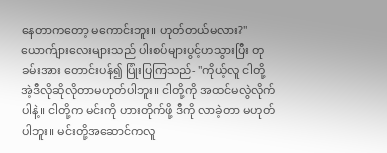နေတာကတော့ မကောင်းဘူး။ ဟုတ်တယ်မလား?"
ယောက်ျားလေးများသည် ပါးစပ်များပွင့်ဟသွားပြီး တုခမ်းအား တောင်းပန်၍ ပြုံးပြကြသည်- "ကိုယ့်လူ ငါတို့ အဲ့ဒီလိုဆိုလိုတာမဟုတ်ပါဘူး။ ငါတို့ကို အထင်မလွဲလိုက်ပါနဲ့။ ငါတို့က မင်းကို ဟားတိုက်ဖို့ ဒီကို လာခဲ့တာ မဟုတ်ပါဘူး။ မင်းတို့အဆောင်ကလူ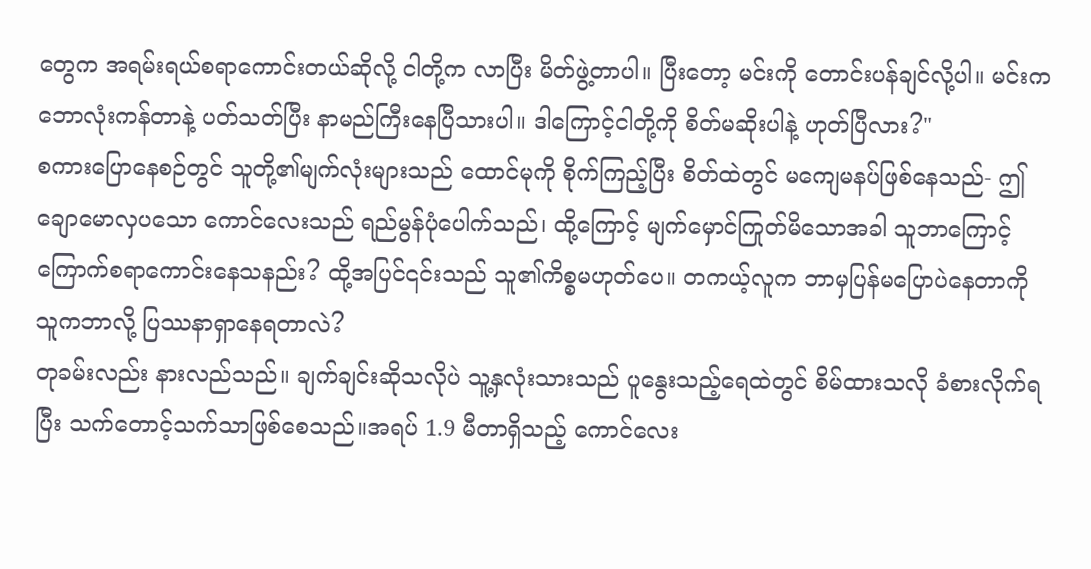တွေက အရမ်းရယ်စရာကောင်းတယ်ဆိုလို့ ငါတို့က လာပြီး မိတ်ဖွဲ့တာပါ။ ပြီးတော့ မင်းကို တောင်းပန်ချင်လို့ပါ။ မင်းက ဘောလုံးကန်တာနဲ့ ပတ်သတ်ပြီး နာမည်ကြီးနေပြီသားပါ။ ဒါကြောင့်ငါတို့ကို စိတ်မဆိုးပါနဲ့ ဟုတ်ပြီလား?"
စကားပြောနေစဉ်တွင် သူတို့၏မျက်လုံးများသည် ထောင်မုကို စိုက်ကြည့်ပြီး စိတ်ထဲတွင် မကျေမနပ်ဖြစ်နေသည်- ဤချောမောလှပသော ကောင်လေးသည် ရည်မွန်ပုံပေါက်သည်၊ ထို့ကြောင့် မျက်မှောင်ကြုတ်မိသောအခါ သူဘာကြောင့် ကြောက်စရာကောင်းနေသနည်း? ထို့အပြင်၎င်းသည် သူ၏ကိစ္စမဟုတ်ပေ။ တကယ့်လူက ဘာမှပြန်မပြောပဲနေတာကို သူကဘာလို့ ပြဿနာရှာနေရတာလဲ?
တုခမ်းလည်း နားလည်သည်။ ချက်ချင်းဆိုသလိုပဲ သူ့နှလုံးသားသည် ပူနွေးသည့်ရေထဲတွင် စိမ်ထားသလို ခံစားလိုက်ရပြီး သက်တောင့်သက်သာဖြစ်စေသည်။အရပ် 1.9 မီတာရှိသည့် ကောင်လေး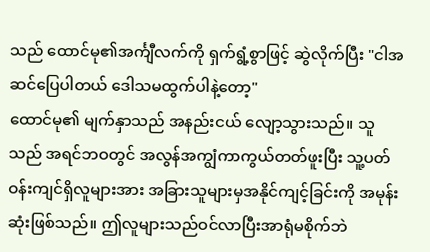သည် ထောင်မု၏အင်္ကျီလက်ကို ရှက်ရွံ့စွာဖြင့် ဆွဲလိုက်ပြီး "ငါအဆင်ပြေပါတယ် ဒေါသမထွက်ပါနဲ့တော့"
ထောင်မု၏ မျက်နှာသည် အနည်းငယ် လျော့သွားသည်။ သူသည် အရင်ဘဝတွင် အလွန်အကျွံကာကွယ်တတ်ဖူးပြီး သူ့ပတ်ဝန်းကျင်ရှိလူများအား အခြားသူများမှအနိုင်ကျင့်ခြင်းကို အမုန်းဆုံးဖြစ်သည်။ ဤလူများသည်ဝင်လာပြီးအာရုံမစိုက်ဘဲ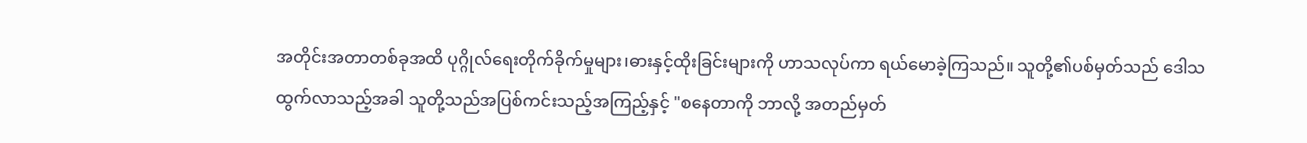အတိုင်းအတာတစ်ခုအထိ ပုဂ္ဂိုလ်ရေးတိုက်ခိုက်မှုများ၊ဓားနှင့်ထိုးခြင်းများကို ဟာသလုပ်ကာ ရယ်မောခဲ့ကြသည်။ သူတို့၏ပစ်မှတ်သည် ဒေါသထွက်လာသည့်အခါ သူတို့သည်အပြစ်ကင်းသည့်အကြည့်နှင့် "စနေတာကို ဘာလို့ အတည်မှတ်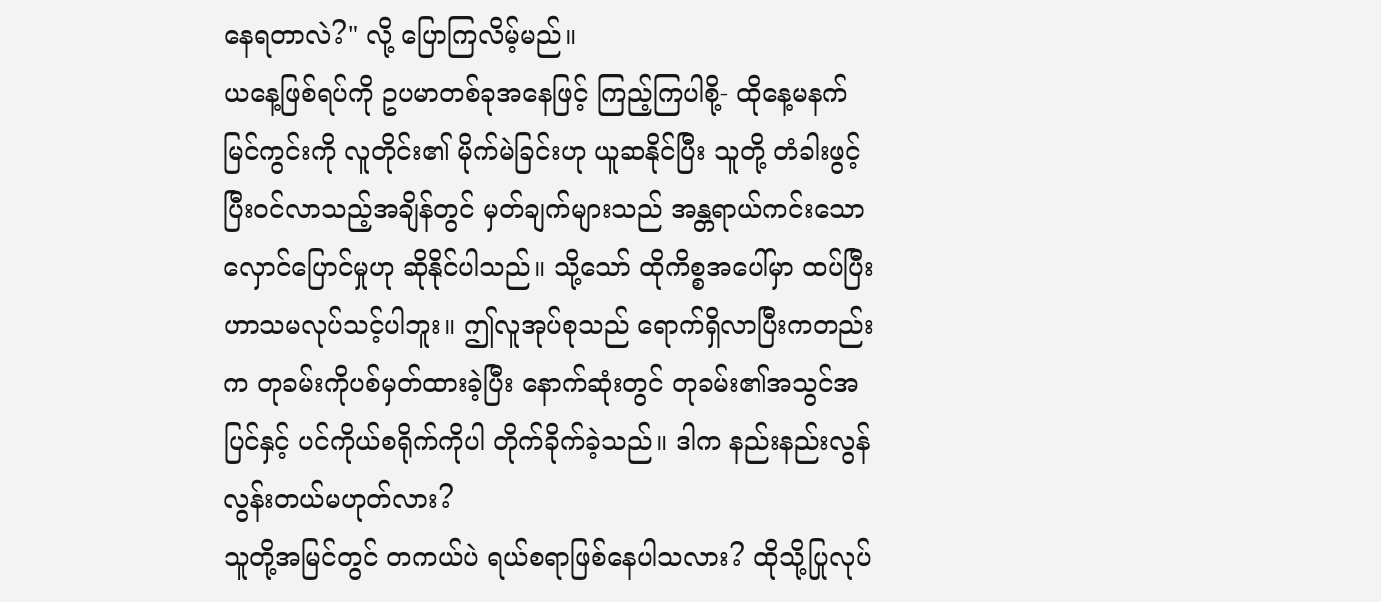နေရတာလဲ?" လို့ ပြောကြလိမ့်မည်။
ယနေ့ဖြစ်ရပ်ကို ဥပမာတစ်ခုအနေဖြင့် ကြည့်ကြပါစို့- ထိုနေ့မနက်မြင်ကွင်းကို လူတိုင်း၏ မိုက်မဲခြင်းဟု ယူဆနိုင်ပြီး သူတို့ တံခါးဖွင့်ပြီး၀င်လာသည့်အချိန်တွင် မှတ်ချက်များသည် အန္တရာယ်ကင်းသောလှောင်ပြောင်မှုဟု ဆိုနိုင်ပါသည်။ သို့သော် ထိုကိစ္စအပေါ်မှာ ထပ်ပြီး ဟာသမလုပ်သင့်ပါဘူး။ ဤလူအုပ်စုသည် ရောက်ရှိလာပြီးကတည်းက တုခမ်းကိုပစ်မှတ်ထားခဲ့ပြီး နောက်ဆုံးတွင် တုခမ်း၏အသွင်အပြင်နှင့် ပင်ကိုယ်စရိုက်ကိုပါ တိုက်ခိုက်ခဲ့သည်။ ဒါက နည်းနည်းလွန် လွန်းတယ်မဟုတ်လား?
သူတို့အမြင်တွင် တကယ်ပဲ ရယ်စရာဖြစ်နေပါသလား? ထိုသို့ပြုလုပ်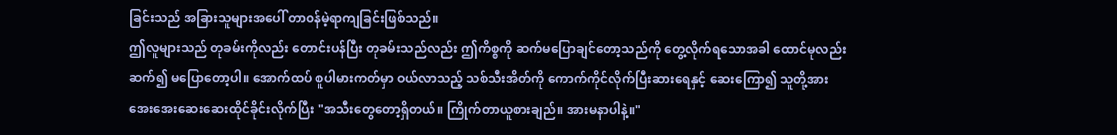ခြင်းသည် အခြားသူများအပေါ် တာ၀န်မဲ့ရာကျခြင်းဖြစ်သည်။
ဤလူများသည် တုခမ်းကိုလည်း တောင်းပန်ပြီး တုခမ်းသည်လည်း ဤကိစ္စကို ဆက်မပြောချင်တော့သည်ကို တွေ့လိုက်ရသောအခါ ထောင်မုလည်း ဆက်၍ မပြောတော့ပါ။ အောက်ထပ် စူပါမားကတ်မှာ ဝယ်လာသည့် သစ်သီးအိတ်ကို ကောက်ကိုင်လိုက်ပြီးဆားရေနှင့် ဆေးကြော၍ သူတို့အား အေးအေးဆေးဆေးထိုင်ခိုင်းလိုက်ပြီး "အသီးတွေတော့ရှိတယ်။ ကြိုက်တာယူစားချည်။ အားမနာပါနဲ့။"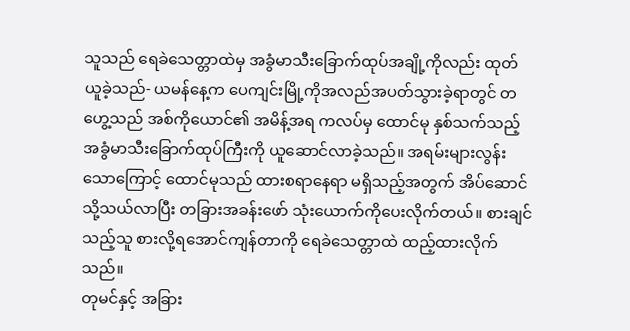သူသည် ရေခဲသေတ္တာထဲမှ အခွံမာသီးခြောက်ထုပ်အချို့ကိုလည်း ထုတ်ယူခဲ့သည်- ယမန်နေ့က ပေကျင်းမြို့ကိုအလည်အပတ်သွားခဲ့ရာတွင် တဟွေ့သည် အစ်ကိုယောင်၏ အမိန့်အရ ကလပ်မှ ထောင်မု နှစ်သက်သည့်အခွံမာသီးခြောက်ထုပ်ကြီးကို ယူဆောင်လာခဲ့သည်။ အရမ်းများလွန်းသောကြောင့် ထောင်မုသည် ထားစရာနေရာ မရှိသည့်အတွက် အိပ်ဆောင်သို့သယ်လာပြီး တခြားအခန်းဖော် သုံးယောက်ကိုပေးလိုက်တယ်။ စားချင်သည့်သူ စားလို့ရအောင်ကျန်တာကို ရေခဲသေတ္တာထဲ ထည့်ထားလိုက်သည်။
တုမင်နှင့် အခြား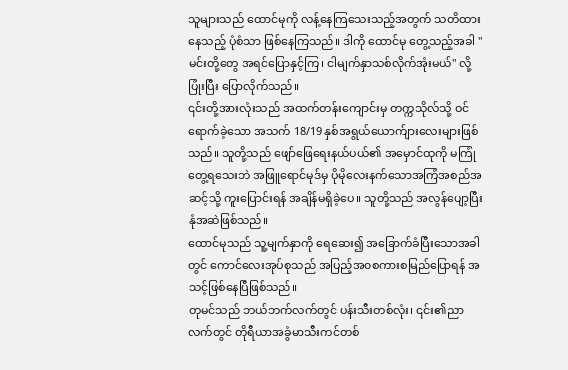သူများသည် ထောင်မုကို လန့်နေကြသေးသည့်အတွက် သတိထားနေသည့် ပုံစံသာ ဖြစ်နေကြသည်။ ဒါကို ထောင်မု တွေ့သည့်အခါ "မင်းတို့တွေ အရင်ပြောနှင့်ကြ၊ ငါမျက်နှာသစ်လိုက်အုံးမယ်" လို့ ပြုံးပြီး ပြောလိုက်သည်။
၎င်းတို့အားလုံးသည် အထက်တန်းကျောင်းမှ တက္ကသိုလ်သို့ ဝင်ရောက်ခဲ့သော အသက် 18/19 နှစ်အရွယ်ယောက်ျားလေးများဖြစ်သည်။ သူတို့သည် ဖျော်ဖြေရေးနယ်ပယ်၏ အမှောင်ထုကို မကြုံတွေ့ရသေးဘဲ အဖြူရောင်မုဒ်မှ ပိုမိုလေးနက်သောအကြံအစည်အဆင့်သို့ ကူးပြောင်းရန် အချိန်မရှိခဲ့ပေ။ သူတို့သည် အလွန်ပျော့ပြီး နုံအဆဲဖြစ်သည်။
ထောင်မုသည် သူ့မျက်နှာကို ရေဆေး၍ အခြောက်ခံပြီးသောအခါတွင် ကောင်လေးအုပ်စုသည် အပြည့်အ၀စကားစမြည်ပြောရန် အသင့်ဖြစ်နေပြီဖြစ်သည်။
တုမင်သည် ဘယ်ဘက်လက်တွင် ပန်းသီးတစ်လုံး၊ ၎င်း၏ညာလက်တွင် တိုရီယာအခွံမာသီးကင်တစ်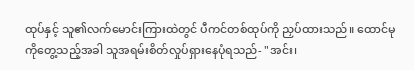ထုပ်နှင့် သူ၏လက်မောင်းကြားထဲတွင် ပီကင်တစ်ထုပ်ကို ညှပ်ထားသည်။ ထောင်မုကိုတွေ့သည့်အခါ သူအရမ်းစိတ်လှုပ်ရှားနေပုံရသည်- "အင်း၊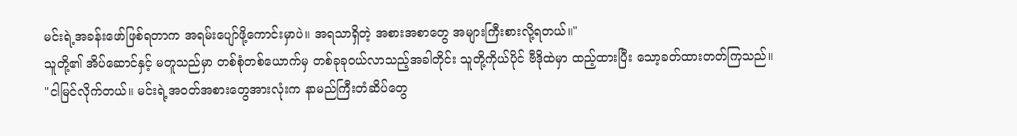မင်းရဲ့အခန်းဖော်ဖြစ်ရတာက အရမ်းပျော်ဖို့ကောင်းမှာပဲ။ အရသာရှိတဲ့ အစားအစာတွေ အများကြီးစားလို့ရတယ်။"
သူတို့၏ အိပ်ဆောင်နှင့် မတူသည်မှာ တစ်စုံတစ်ယောက်မှ တစ်ခုခုဝယ်လာသည့်အခါတိုင်း သူတို့ကိုယ်ပိုင် ဗီဒိုထဲမှာ ထည့်ထားပြီး သော့ခတ်ထားတတ်ကြသည်။
"ငါမြင်လိုက်တယ်။ မင်းရဲ့အဝတ်အစားတွေအားလုံးက နာမည်ကြီးတံဆိပ်တွေ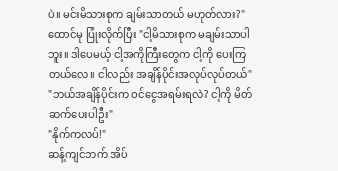ပဲ။ မင်းမိသားစုက ချမ်းသာတယ် မဟုတ်လား?"
ထောင်မု ပြုံးလိုက်ပြီး "ငါ့မိသားစုက မချမ်းသာပါဘူး။ ဒါပေမယ့် ငါ့အကိုကြီးတွေက ငါ့ကို ပေးကြတယ်လေ။ ငါလည်း အချိန်ပိုင်းအလုပ်လုပ်တယ်"
"ဘယ်အချိန်ပိုင်းက ဝင်ငွေအရမ်းရလဲ? ငါ့ကို မိတ်ဆက်ပေးပါဦး"
"နိုက်ကလပ်!"
ဆန့်ကျင်ဘက် အိပ်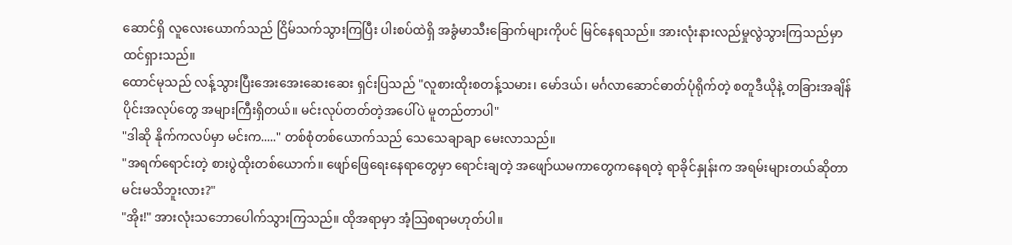ဆောင်ရှိ လူလေးယောက်သည် ငြိမ်သက်သွားကြပြီး ပါးစပ်ထဲရှိ အခွံမာသီးခြောက်များကိုပင် မြင်နေရသည်။ အားလုံးနားလည်မှုလွဲသွားကြသည်မှာ ထင်ရှားသည်။
ထောင်မုသည် လန့်သွားပြီးအေးအေးဆေးဆေး ရှင်းပြသည် "လူစားထိုးစတန့်သမား၊ မော်ဒယ်၊ မင်္ဂလာဆောင်ဓာတ်ပုံရိုက်တဲ့ စတူဒီယိုနဲ့ တခြားအချိန်ပိုင်းအလုပ်တွေ အများကြီးရှိတယ်။ မင်းလုပ်တတ်တဲ့အပေါ်ပဲ မူတည်တာပါ"
"ဒါဆို နိုက်ကလပ်မှာ မင်းက....." တစ်စုံတစ်ယောက်သည် သေသေချာချာ မေးလာသည်။
"အရက်ရောင်းတဲ့ စားပွဲထိုးတစ်ယောက်။ ဖျော်ဖြေရေးနေရာတွေမှာ ရောင်းချတဲ့ အဖျော်ယမကာတွေကနေရတဲ့ ရာခိုင်နှုန်းက အရမ်းများတယ်ဆိုတာမင်းမသိဘူးလား?"
"အိုး!" အားလုံးသဘောပေါက်သွားကြသည်။ ထိုအရာမှာ အံ့သြစရာမဟုတ်ပါ။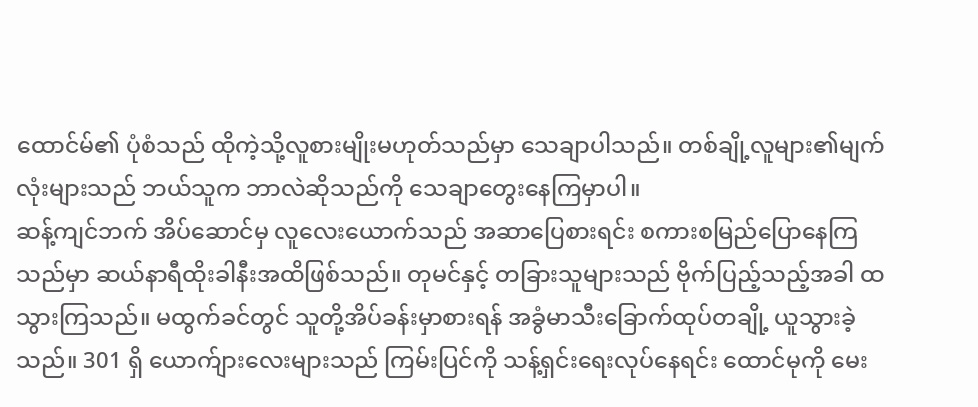ထောင်မ်၏ ပုံစံသည် ထိုကဲ့သို့လူစားမျိုးမဟုတ်သည်မှာ သေချာပါသည်။ တစ်ချို့လူများ၏မျက်လုံးများသည် ဘယ်သူက ဘာလဲဆိုသည်ကို သေချာတွေးနေကြမှာပါ။
ဆန့်ကျင်ဘက် အိပ်ဆောင်မှ လူလေးယောက်သည် အဆာပြေစားရင်း စကားစမြည်ပြောနေကြသည်မှာ ဆယ်နာရီထိုးခါနီးအထိဖြစ်သည်။ တုမင်နှင့် တခြားသူများသည် ဗိုက်ပြည့်သည့်အခါ ထသွားကြသည်။ မထွက်ခင်တွင် သူတို့အိပ်ခန်းမှာစားရန် အခွံမာသီးခြောက်ထုပ်တချို့ ယူသွားခဲ့သည်။ 301 ရှိ ယောက်ျားလေးများသည် ကြမ်းပြင်ကို သန့်ရှင်းရေးလုပ်နေရင်း ထောင်မုကို မေး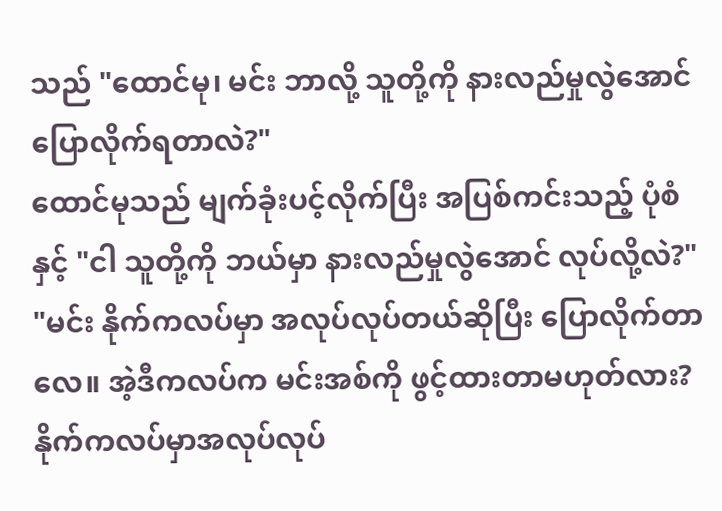သည် "ထောင်မု၊ မင်း ဘာလို့ သူတို့ကို နားလည်မှုလွဲအောင် ပြောလိုက်ရတာလဲ?"
ထောင်မုသည် မျက်ခုံးပင့်လိုက်ပြီး အပြစ်ကင်းသည့် ပုံစံနှင့် "ငါ သူတို့ကို ဘယ်မှာ နားလည်မှုလွဲအောင် လုပ်လို့လဲ?"
"မင်း နိုက်ကလပ်မှာ အလုပ်လုပ်တယ်ဆိုပြီး ပြောလိုက်တာလေ။ အဲ့ဒီကလပ်က မင်းအစ်ကို ဖွင့်ထားတာမဟုတ်လား? နိုက်ကလပ်မှာအလုပ်လုပ်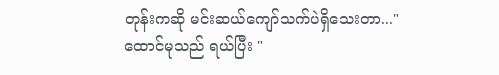တုန်းကဆို မင်းဆယ်ကျော်သက်ပဲရှိသေးတာ..."
ထောင်မုသည် ရယ်ပြီး "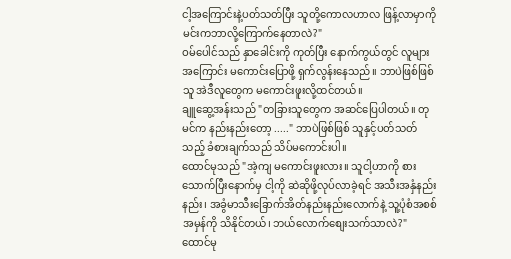ငါ့အကြောင်းနဲ့ပတ်သတ်ပြီး သူတို့ကောလဟာလ ဖြန့်လာမှာကို မင်းကဘာလို့ကြောက်နေတာလဲ?"
ဝမ်ပေါင်သည် နှာခေါင်းကို ကုတ်ပြီး နောက်ကွယ်တွင် လူများအကြောင်း မကောင်းပြောဖို့ ရှက်လွန်းနေသည်။ ဘာပဲဖြစ်ဖြစ် သူ အဲဒီလူတွေက မကောင်းဖူးလို့ထင်တယ်။
ချူဆွေ့အန်းသည် "တခြားသူတွေက အဆင်ပြေပါတယ်။ တုမင်က နည်းနည်းတော့ ....." ဘာပဲဖြစ်ဖြစ် သူနှင့်ပတ်သတ်သည့် ခံစားချက်သည် သိပ်မကောင်းပါ။
ထောင်မုသည် "အဲ့ကျ မကောင်းဖူးလား။ သူငါ့ဟာကို စားသောက်ပြီးနောက်မှ ငါ့ကို ဆဲဆိုဖို့လုပ်လာခဲ့ရင် အသီးအနှံနည်းနည်း၊ အခွံမာသီးခြောက်အိတ်နည်းနည်းလောက်နဲ့ သူ့ပုံစံအစစ်အမှန်ကို သိနိုင်တယ်၊ ဘယ်လောက်စျေးသက်သာလဲ?"
ထောင်မု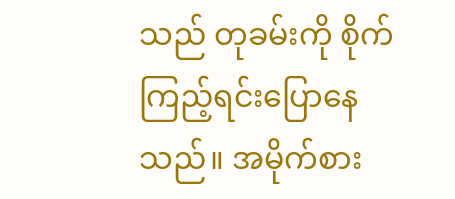သည် တုခမ်းကို စိုက်ကြည့်ရင်းပြောနေသည်။ အမိုက်စား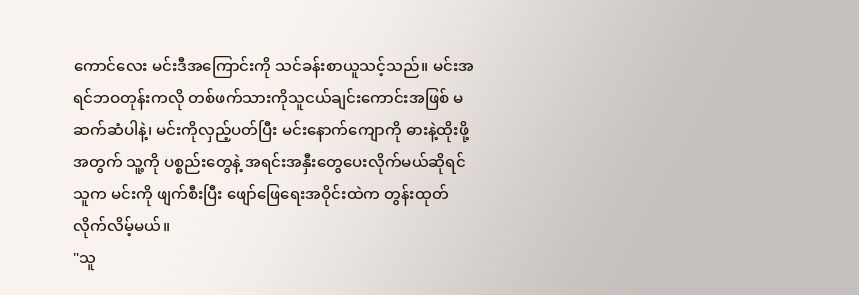ကောင်လေး မင်းဒီအကြောင်းကို သင်ခန်းစာယူသင့်သည်။ မင်းအရင်ဘဝတုန်းကလို တစ်ဖက်သားကိုသူငယ်ချင်းကောင်းအဖြစ် မဆက်ဆံပါနဲ့၊ မင်းကိုလှည့်ပတ်ပြီး မင်းနောက်ကျောကို ဓားနဲ့ထိုးဖို့အတွက် သူ့ကို ပစ္စည်းတွေနဲ့ အရင်းအနှီးတွေပေးလိုက်မယ်ဆိုရင် သူက မင်းကို ဖျက်စီးပြီး ဖျော်ဖြေရေးအဝိုင်းထဲက တွန်းထုတ်လိုက်လိမ့်မယ်။
"သူ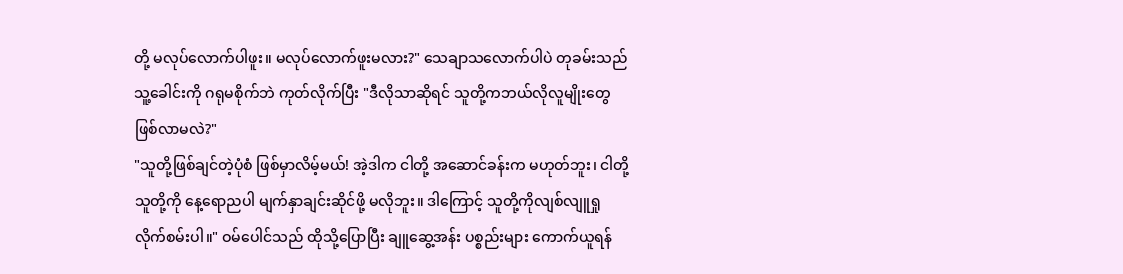တို့ မလုပ်လောက်ပါဖူး။ မလုပ်လောက်ဖူးမလား?" သေချာသလောက်ပါပဲ တုခမ်းသည် သူ့ခေါင်းကို ဂရုမစိုက်ဘဲ ကုတ်လိုက်ပြီး "ဒီလိုသာဆိုရင် သူတို့ကဘယ်လိုလူမျိုးတွေ ဖြစ်လာမလဲ?"
"သူတို့ဖြစ်ချင်တဲ့ပုံစံ ဖြစ်မှာလိမ့်မယ်! အဲ့ဒါက ငါတို့ အဆောင်ခန်းက မဟုတ်ဘူး၊ ငါတို့ သူတို့ကို နေ့ရောညပါ မျက်နှာချင်းဆိုင်ဖို့ မလိုဘူး။ ဒါကြောင့် သူတို့ကိုလျစ်လျူရှုလိုက်စမ်းပါ။" ဝမ်ပေါင်သည် ထိုသို့‌ပြောပြီး ချူဆွေ့အန်း ပစ္စည်းများ ကောက်ယူရန်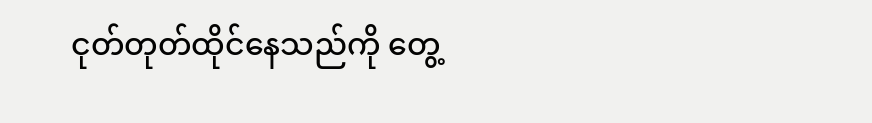ငုတ်တုတ်ထိုင်နေသည်ကို တွေ့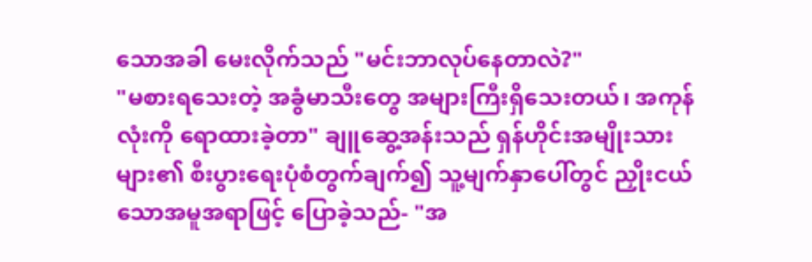သောအခါ မေးလိုက်သည် "မင်းဘာလုပ်နေတာလဲ?"
"မစားရသေးတဲ့ အခွံမာသီးတွေ အများကြီးရှိသေးတယ်၊ အကုန်လုံးကို ရောထားခဲ့တာ" ချူဆွေ့အန်းသည် ရှန်ဟိုင်းအမျိုးသားများ၏ စီးပွားရေးပုံစံတွက်ချက်၍ သူ့မျက်နှာပေါ်တွင် ညှိုးငယ်သောအမူအရာဖြင့် ပြောခဲ့သည်- "အ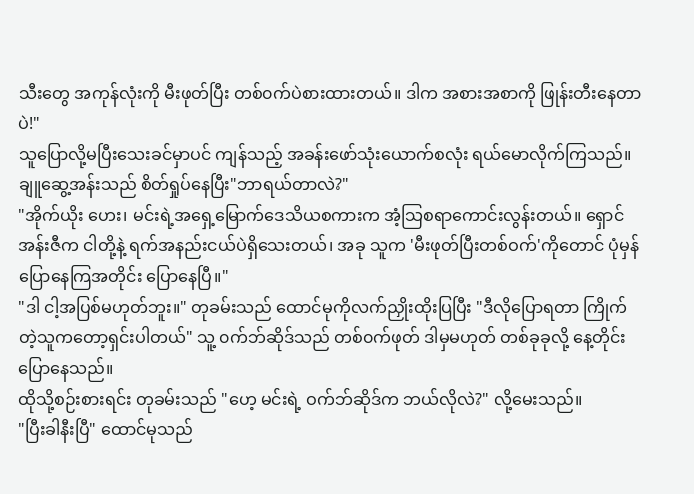သီးတွေ အကုန်လုံးကို မီးဖုတ်ပြီး တစ်၀က်ပဲစားထားတယ်။ ဒါက အစားအစာကို ဖြုန်းတီးနေတာပဲ!"
သူပြောလို့မပြီးသေးခင်မှာပင် ကျန်သည့် အခန်းဖော်သုံးယောက်စလုံး ရယ်မောလိုက်ကြသည်။ ချူဆွေ့အန်းသည် စိတ်ရှုပ်‌နေပြီး"ဘာရယ်တာလဲ?"
"အိုက်ယိုး ဟေး၊ မင်းရဲ့အရှေ့မြောက်ဒေသိယစကားက အံ့သြစရာကောင်းလွန်းတယ်။ ရှောင်အန်းဇီက ငါတို့နဲ့ ရက်အနည်းငယ်ပဲရှိသေးတယ်၊ အခု သူက 'မီးဖုတ်ပြီးတစ်ဝက်'ကိုတောင် ပုံမှန်ပြောနေကြအတိုင်း ပြောနေပြီ။"
"ဒါ ငါ့အပြစ်မဟုတ်ဘူး။" တုခမ်းသည် ထောင်မုကိုလက်ညှိုးထိုးပြပြီး "ဒီလိုပြောရတာ ကြိုက်တဲ့သူကတော့ရှင်းပါတယ်" သူ့ ၀က်ဘ်ဆိုဒ်သည် တစ်၀က်ဖုတ် ဒါမှမဟုတ် တစ်ခုခုလို့ နေ့တိုင်းပြောနေသည်။
ထိုသို့စဉ်းစားရင်း တုခမ်းသည် "ဟေ့ မင်းရဲ့ ဝက်ဘ်ဆိုဒ်က ဘယ်လိုလဲ?" လို့မေးသည်။
"ပြီးခါနီးပြီ" ထောင်မုသည်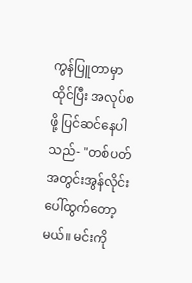ကွန်ပြူတာမှာထိုင်ပြီး အလုပ်စဖို့ ပြင်ဆင်နေပါသည်- "တစ်ပတ်အတွင်းအွန်လိုင်းပေါ်ထွက်တော့မယ်။ မင်းကို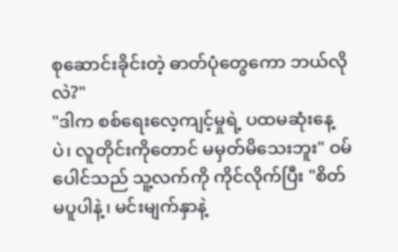စုဆောင်းခိုင်းတဲ့ ဓာတ်ပုံတွေကော ဘယ်လိုလဲ?"
"ဒါက စစ်ရေးလေ့ကျင့်မှုရဲ့ ပထမဆုံးနေ့ပဲ၊ လူတိုင်းကိုတောင် မမှတ်မိသေးဘူး" ဝမ်ပေါင်သည် သူ့လက်ကို ကိုင်လိုက်ပြီး "စိတ်မပူပါနဲ့၊ မင်းမျက်နှာနဲ့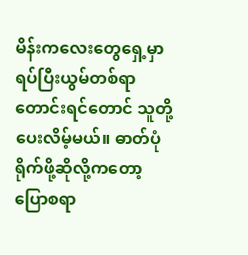မိန်းကလေးတွေရှေ့မှာ ရပ်ပြီးယွမ်တစ်ရာ တောင်းရင်တောင် သူတို့ပေးလိမ့်မယ်။ ဓာတ်ပုံရိုက်ဖို့ဆိုလို့က‌တော့ ပြောစရာ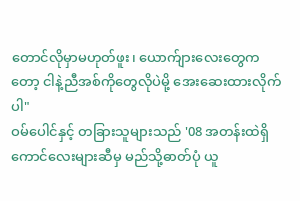တောင်လိုမှာမဟုတ်ဖူး၊ ယောက်ျားလေးတွေကတော့ ငါနဲ့ညီအစ်ကိုတွေလိုပဲမို့ အေးဆေးထားလိုက်ပါ"
ဝမ်ပေါင်နှင့် တခြားသူများသည် '08 အတန်းထဲရှိ ကောင်လေးများဆီမှ မည်သို့ဓာတ်ပုံ ယူ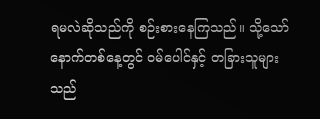ရမလဲဆိုသည်ကို စဉ်းစားနေကြသည်။ သို့သော် နောက်တစ်နေ့တွင် ဝမ်ပေါင်နှင့် တခြားသူများသည်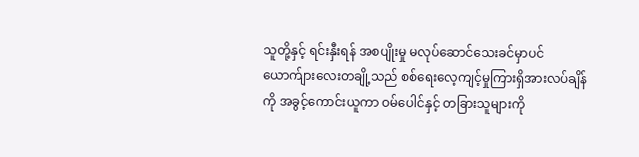သူတို့နှင့် ရင်းနှီးရန် အစပျိုးမှု မလုပ်ဆောင်သေးခင်မှာပင် ယောက်ျားလေးတချို့သည် စစ်ရေးလေ့ကျင့်မှုကြားရှိအားလပ်ချိန်ကို အခွင့်ကောင်းယူကာ ဝမ်ပေါင်နှင့် တခြားသူများကို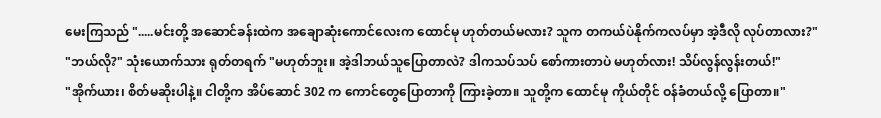မေးကြသည် ".....မင်းတို့ အဆောင်ခန်းထဲက အချောဆုံးကောင်လေးက ထောင်မု ဟုတ်တယ်မလား? သူက တကယ်ပဲနိုက်ကလပ်မှာ အဲ့ဒီလို လုပ်တာလား?"
"ဘယ်လို?" သုံးယောက်သား ရုတ်တရက် "မဟုတ်ဘူး။ အဲ့ဒါဘယ်သူပြောတာလဲ? ဒါကသပ်သပ် စော်ကားတာပဲ မဟုတ်လား! သိပ်လွန်လွန်းတယ်!"
"အိုက်ယား၊ စိတ်မဆိုးပါနဲ့။ ငါတို့က အိပ်ဆောင် 302 က ကောင်တွေပြောတာကို ကြားခဲ့တာ။ သူတို့က ထောင်မု ကိုယ်တိုင် ဝန်ခံတယ်လို့ ပြောတာ။"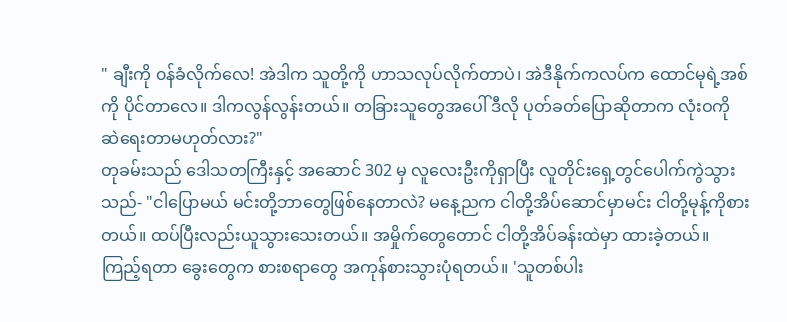" ချီးကို ၀န်ခံလိုက်လေ! အဲဒါက သူတို့ကို ဟာသလုပ်လိုက်တာပဲ၊ အဲဒီနိုက်ကလပ်က ထောင်မုရဲ့အစ်ကို ပိုင်တာလေ။ ဒါကလွန်လွန်းတယ်။ တခြားသူတွေအပေါ် ဒီလို ပုတ်ခတ်ပြောဆိုတာက လုံးဝကို ဆဲရေးတာမဟုတ်လား?"
တုခမ်းသည် ဒေါသတကြီးနှင့် အဆောင် 302 မှ လူလေးဦးကိုရှာပြီး လူတိုင်းရှေ့တွင်ပေါက်ကွဲသွားသည်- "ငါပြောမယ် မင်းတို့ဘာတွေဖြစ်နေတာလဲ? မနေ့ညက ငါတို့အိပ်ဆောင်မှာမင်း ငါတို့မုန့်ကိုစားတယ်။ ထပ်ပြီးလည်းယူသွားသေးတယ်။ အမှိုက်တွေတောင် ငါတို့အိပ်ခန်းထဲမှာ ထားခဲ့တယ်။ ကြည့်ရတာ ခွေးတွေက စားစရာတွေ အကုန်စားသွားပုံရတယ်။ 'သူတစ်ပါး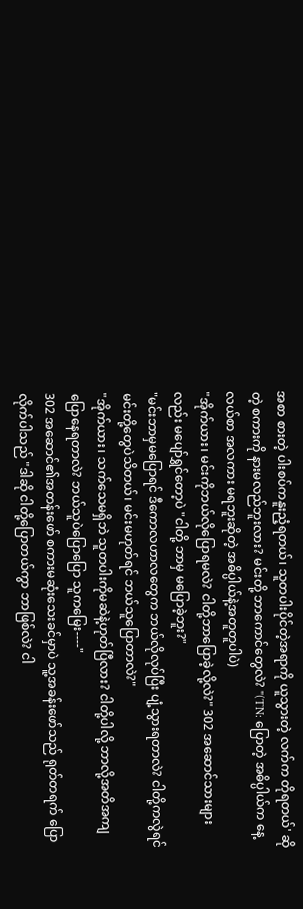အစာ စားတဲ့ ပါးစပ်ကနူးညံ့ရတယ်၊ သူတပါးပိုင်တဲ့အရာကို ယူသွားတဲ့ လက်က တိုရတယ်' ဆိုတဲ့ စကားကို နားမလည်ဘူးလား? မင်းတို့ ဘာကောင်တွေလဲ? "(TN: ပြောတဲ့ အဓိပ္ပါယ်က နေ့လယ်စာ အလကား မရဘူးဆိုတဲ့ အဓိပ္ပါယ်နဲ့အတူတူပါပဲ)
"အိုက်ယား၊ မင်းကိုဘယ်လိုပြောရမလဲ? ငါတို့ဘာပြောခဲ့လို့လဲ?" 302 အဆောင်သားများလည်း မပျော်ရွှင်တော့ပဲ "ငါတို့ ဘာမှ မပြောခဲ့ဘူး?"
"မင်းဘာမှမပြောရင် ဒီကောလဟာလတွေက ဘယ်လိုလုပ်ပြီး ပျံ့သွားရတာလဲ? ငါတို့ကလွဲရင်မင်းတို့တွေပဲသိတယ်၊ မင်းမဟုတ်ရင် ဘယ်သူပြောတာလဲ?"
"အိုက်ယား၊ သက်သေမရှိဘဲ သူတပါးကိုမဆဲနဲ့ဟုတ်ပြီလား? ငါတို့ပါလို့ ဘာလို့အတိအကျပြောနေရတာလဲ? ဘယ်သူပဲပြောပြော သူကမြေး----"
302 အဆောင်၏အတန်းဖော် စကားမဆုံးသေးခင်မှာပဲ သူ့အခန်းဖော်သည် ရုတ်တရက် ပြောလိုက်ပါသည် "ဒါဆို ငါတို့ပြောတယ်ကွာ ဘာဖြစ်လဲ? ငါ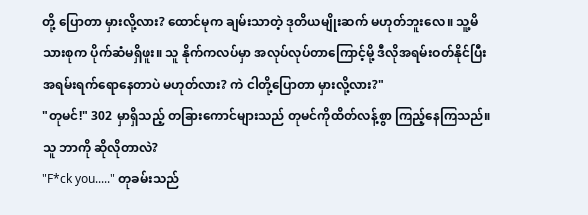တို့ ပြောတာ မှားလို့လား? ထောင်မုက ချမ်းသာတဲ့ ဒုတိယမျိုးဆက် မဟုတ်ဘူးလေ။ သူ့မိသားစုက ပိုက်ဆံမရှိဖူး။ သူ နိုက်ကလပ်မှာ အလုပ်လုပ်တာကြောင့်မို့ ဒီလိုအရမ်းဝတ်နိုင်ပြီး အရမ်းရက်ရောနေတာပဲ မဟုတ်လား? ကဲ ငါတို့ပြောတာ မှားလို့လား?"
"တုမင်!" 302 မှာရှိသည့် တခြားကောင်များသည် တုမင်ကိုထိတ်လန့်စွာ ကြည့်နေကြသည်။ သူ ဘာကို ဆိုလိုတာလဲ?
"F*ck you....." တုခမ်းသည်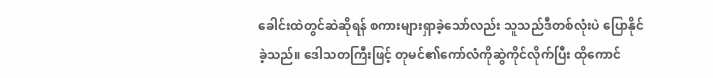ခေါင်းထဲတွင်ဆဲဆိုရန် စကားများရှာခဲ့သော်လည်း သူသည်ဒီတစ်လုံးပဲ ပြောနိုင်ခဲ့သည်။ ဒေါသတကြီးဖြင့် တုမင်၏ကော်လံကိုဆွဲကိုင်လိုက်ပြီး ထိုကောင်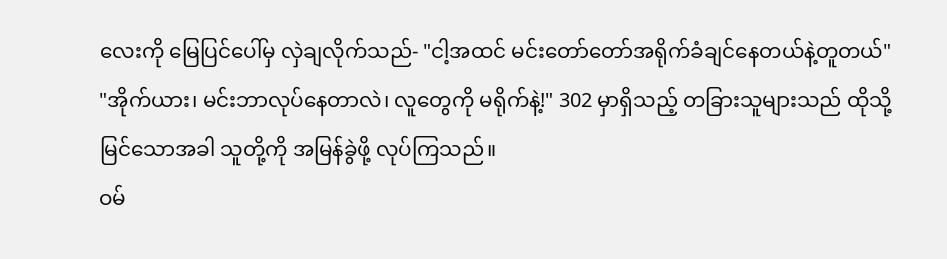လေးကို မြေပြင်ပေါ်မှ လှဲချလိုက်သည်- "ငါ့အထင် မင်းတော်တော်အရိုက်ခံချင်နေတယ်နဲ့တူတယ်"
"အိုက်ယား၊ မင်းဘာလုပ်နေတာလဲ၊ လူတွေကို မရိုက်နဲ့!" 302 မှာရှိသည့် တခြားသူများသည် ထိုသို့မြင်သောအခါ သူတို့ကို အမြန်ခွဲဖို့ လုပ်ကြသည်။
ဝမ်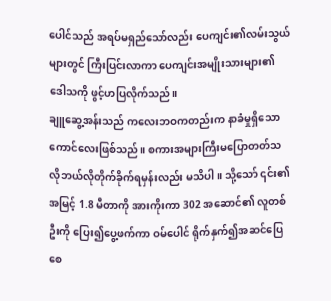ပေါင်သည် အရပ်မရှည်သော်လည်း ပေကျင်း၏လမ်းသွယ်များတွင် ကြီးပြင်းလာကာ ပေကျင်းအမျိုးသားများ၏ ဒေါသကို ဖွင့်ဟပြလိုက်သည်။
ချူဆွေ့အန်းသည် ကလေးဘဝကတည်းက နာခံမှုရှိသောကောင်လေးဖြစ်သည်။ စကားအများကြီးမပြောတတ်သလိုဘယ်လိုတိုက်ခိုက်ရမှန်းလည်း မသိပါ။ သို့သော် ၎င်း၏ အမြင့် 1.8 မီတာကို အားကိုးကာ 302 အဆောင်၏ လူတစ်ဦးကို ပြေး၍ပွေ့ဖက်ကာ ဝမ်ပေါင် ရိုက်နှက်၍အဆင်ပြေစေ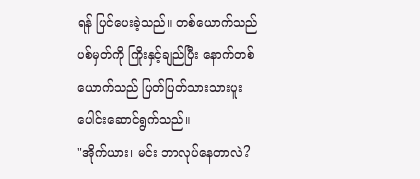ရန် ပြင်ပေးခဲ့သည်။ တစ်ယောက်သည် ပစ်မှတ်ကို ကြိုးနှင့်ချည်ပြီး နောက်တစ်ယောက်သည် ပြတ်ပြတ်သားသားပူးပေါင်းဆောင်ရွက်သည်။
"အိုက်ယား၊ မင်း ဘာလုပ်နေတာလဲ?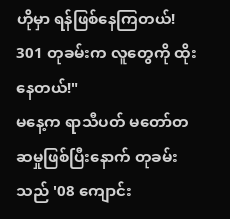ဟိုမှာ ရန်ဖြစ်နေကြတယ်! 301 တုခမ်းက လူတွေကို ထိုးနေတယ်!"
မနေ့က ရာသီပတ် မတော်တဆမှုဖြစ်ပြီးနောက် တုခမ်းသည် '08 ကျောင်း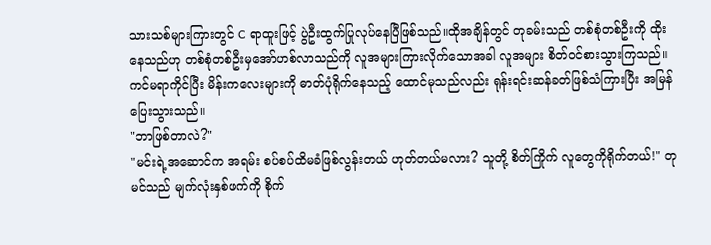သားသစ်များကြားတွင် C ရာထူးဖြင့် ပွဲဦးထွက်ပြုလုပ်နေပြီဖြစ်သည်။ထိုအချိန်တွင် တုခမ်းသည် တစ်စုံတစ်ဦးကို ထိုးနေသည်ဟု တစ်စုံတစ်ဦးမှအော်ဟစ်လာသည်ကို လူအများကြားလိုက်သောအခါ လူအများ စိတ်၀င်စားသွားကြသည်။
ကင်မရာကိုင်ပြီး မိန်းကလေးများကို ဓာတ်ပုံရိုက်နေသည့် ထောင်မုသည်လည်း ရုန်းရင်းဆန်ခတ်ဖြစ်သံကြားပြီး အမြန်ပြေးသွားသည်။
"ဘာဖြစ်တာလဲ?"
"မင်းရဲ့အဆောင်က အရမ်း စပ်စပ်ထိမခံဖြစ်လွန်းတယ် ဟုတ်တယ်မလား? သူတို့ စိတ်ကြိုက် လူတွေကိုရိုက်တယ်!" တုမင်သည် မျက်လုံးနှစ်ဖက်ကို စိုက်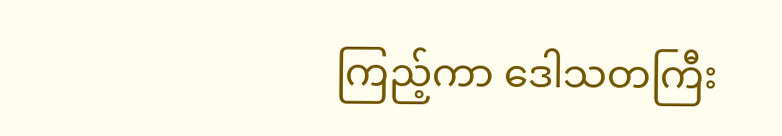ကြည့်ကာ ဒေါသတကြီး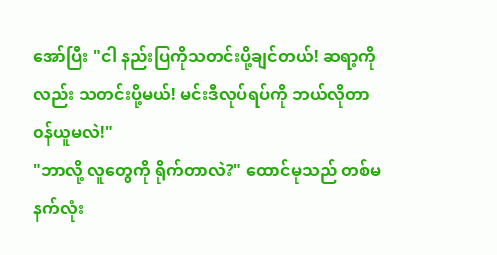အော်ပြီး "ငါ နည်းပြကိုသတင်းပို့ချင်တယ်! ဆရာ့ကိုလည်း သတင်းပို့မယ်! မင်းဒီလုပ်ရပ်ကို ဘယ်လိုတာ၀န်ယူမလဲ!"
"ဘာလို့ လူတွေကို ရိုက်တာလဲ?" ထောင်မုသည် တစ်မနက်လုံး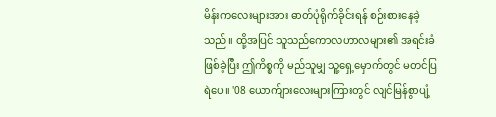မိန်းကလေးများအား ဓာတ်ပုံရိုက်ခိုင်းရန် စဉ်းစားနေခဲ့သည်။ ထို့အပြင် သူသည်ကောလဟာလများ၏ အရင်းခံဖြစ်ခဲ့ပြီး ဤကိစ္စကို မည်သူမျှ သူ့ရှေ့မှောက်တွင် မတင်ပြရဲပေ။ '08 ယောက်ျားလေးများကြားတွင် လျင်မြန်စွာပျံ့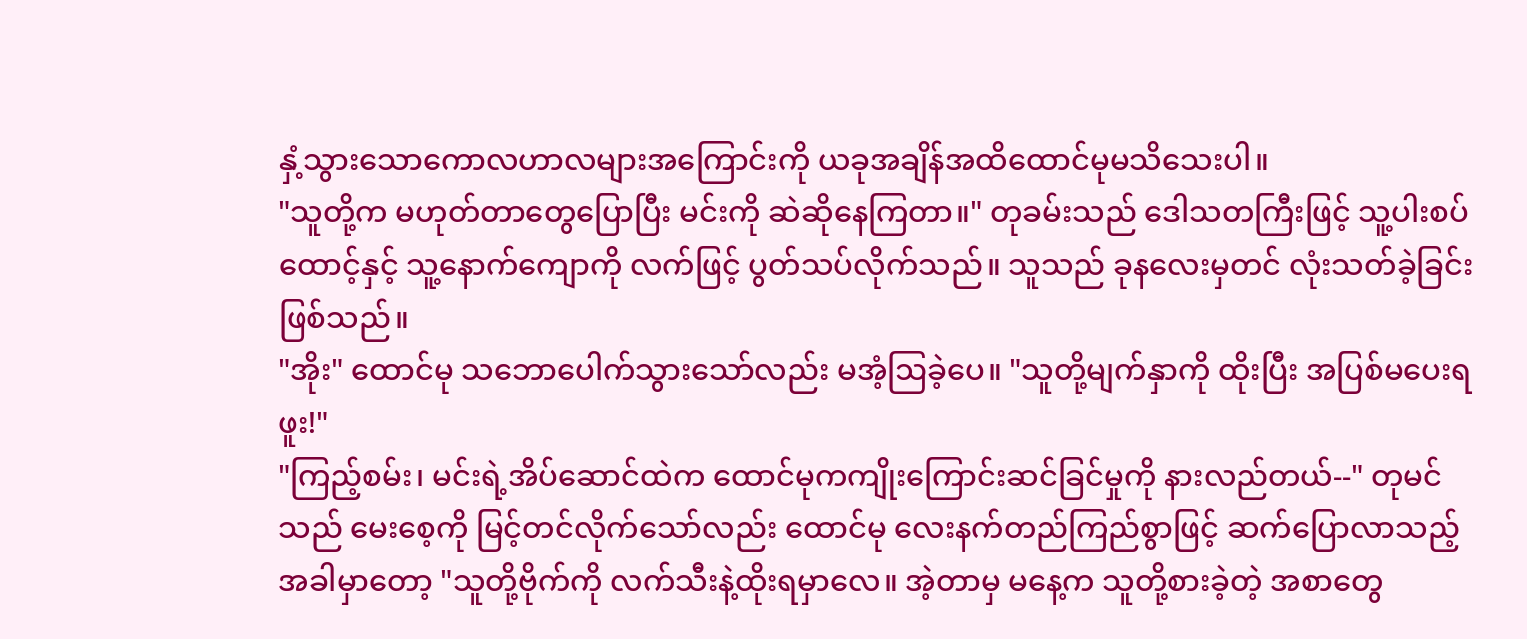နှံ့သွားသောကောလဟာလများအကြောင်းကို ယခုအချိန်အထိထောင်မုမသိသေးပါ။
"သူတို့က မဟုတ်တာတွေပြောပြီး မင်းကို ဆဲဆိုနေကြတာ။" တုခမ်းသည် ဒေါသတကြီးဖြင့် သူ့ပါးစပ်ထောင့်နှင့် သူ့နောက်ကျောကို လက်ဖြင့် ပွတ်သပ်လိုက်သည်။ သူသည် ခုနလေးမှတင် လုံးသတ်ခဲ့ခြင်းဖြစ်သည်။
"အိုး" ထောင်မု သဘောပေါက်သွားသော်လည်း မအံ့ဩခဲ့ပေ။ "သူတို့မျက်နှာကို ထိုးပြီး အပြစ်မပေးရဖူး!"
"ကြည့်စမ်း၊ မင်းရဲ့အိပ်ဆောင်ထဲက ထောင်မုကကျိုးကြောင်းဆင်ခြင်မှုကို နားလည်တယ်--" တုမင်သည် မေးစေ့ကို မြင့်တင်လိုက်သော်လည်း ထောင်မု လေးနက်တည်ကြည်စွာဖြင့် ဆက်ပြောလာသည့် အခါမှာတော့ "သူတို့ဗိုက်ကို လက်သီးနဲ့ထိုးရမှာလေ။ အဲ့တာမှ မနေ့က သူတို့စားခဲ့တဲ့ အစာတွေ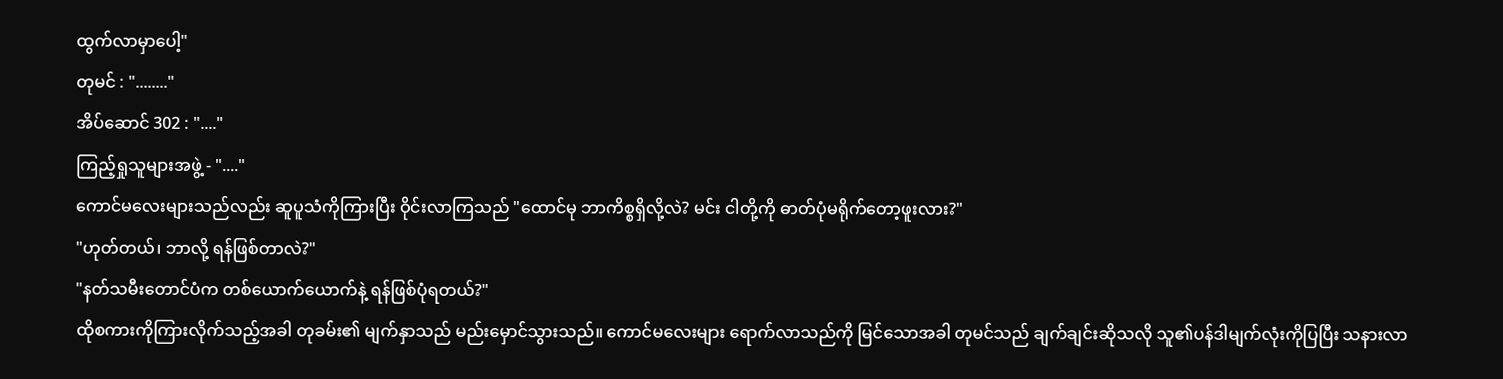ထွက်လာမှာပေါ့"
တုမင် : "........"
အိပ်ဆောင် 302 : "...."
ကြည့်ရှုသူများအဖွဲ့ - "...."
ကောင်မလေးများသည်လည်း ဆူပူသံကိုကြားပြီး ဝိုင်းလာကြသည် "ထောင်မု ဘာကိစ္စရှိလို့လဲ? မင်း ငါတို့ကို ဓာတ်ပုံမရိုက်တော့ဖူးလား?"
"ဟုတ်တယ်၊ ဘာလို့ ရန်ဖြစ်တာလဲ?"
"နတ်သမီးတောင်ပံက တစ်ယောက်ယောက်နဲ့ ရန်ဖြစ်ပုံရတယ်?"
ထိုစကားကိုကြားလိုက်သည့်အခါ တုခမ်း၏ မျက်နှာသည် မည်းမှောင်သွားသည်။ ကောင်မလေးများ ရောက်လာသည်ကို မြင်သောအခါ တုမင်သည် ချက်ချင်းဆိုသလို သူ၏ပန်ဒါမျက်လုံးကိုပြပြီး သနားလာ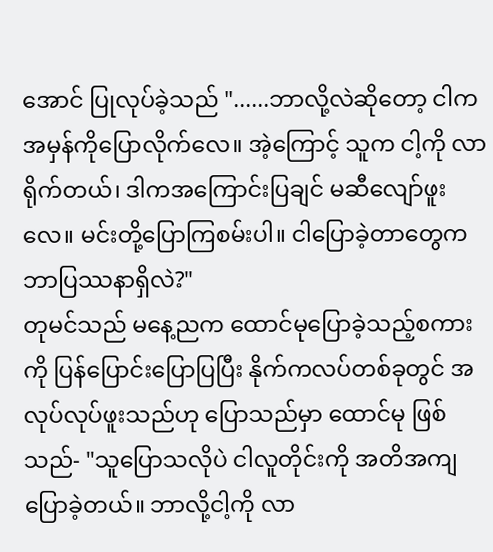အောင် ပြုလုပ်ခဲ့သည် "......ဘာလို့လဲဆိုတော့ ငါက အမှန်ကိုပြောလိုက်လေ။ အဲ့ကြောင့် သူက ငါ့ကို လာရိုက်တယ်၊ ဒါကအကြောင်းပြချင် မဆီလျော်ဖူးလေ။ မင်းတို့ပြောကြစမ်းပါ။ ငါပြောခဲ့တာတွေက ဘာပြဿနာရှိလဲ?"
တုမင်သည် မနေ့ညက ထောင်မုပြောခဲ့သည့်စကားကို ပြန်ပြောင်းပြောပြပြီး နိုက်ကလပ်တစ်ခုတွင် အလုပ်လုပ်ဖူးသည်ဟု ပြောသည်မှာ ထောင်မု ဖြစ်သည်- "သူပြောသလိုပဲ ငါလူတိုင်းကို အတိအကျပြောခဲ့တယ်။ ဘာလို့ငါ့ကို လာ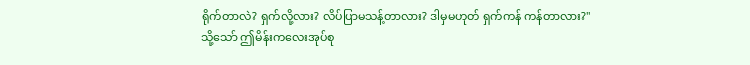ရိုက်တာလဲ? ရှက်လို့လား? လိပ်ပြာမသန့်တာလား? ဒါမှမဟုတ် ရှက်ကန် ကန်တာလား?"
သို့သော် ဤမိန်းကလေးအုပ်စု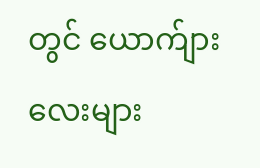တွင် ယောက်ျားလေးများ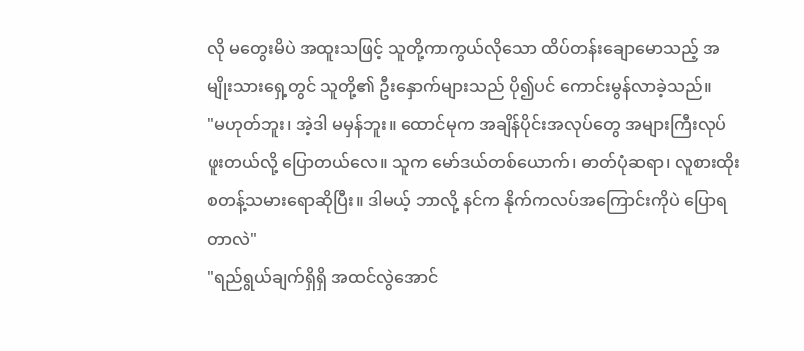လို မတွေးမိပဲ အထူးသဖြင့် သူတို့ကာကွယ်လိုသော ထိပ်တန်းချောမောသည့် အမျိုးသားရှေ့တွင် သူတို့၏ ဦးနှောက်များသည် ပို၍ပင် ကောင်းမွန်လာခဲ့သည်။
"မဟုတ်ဘူး၊ အဲ့ဒါ မမှန်ဘူး။ ထောင်မုက အချိန်ပိုင်းအလုပ်တွေ အများကြီးလုပ်ဖူးတယ်လို့ ပြောတယ်လေ။ သူက မော်ဒယ်တစ်ယောက်၊ ဓာတ်ပုံဆရာ၊ လူစားထိုးစတန့်သမားရောဆိုပြီး။ ဒါမယ့် ဘာလို့ နင်က နိုက်ကလပ်အကြောင်းကိုပဲ ပြောရတာလဲ"
"ရည်ရွယ်ချက်ရှိရှိ အထင်လွဲအောင်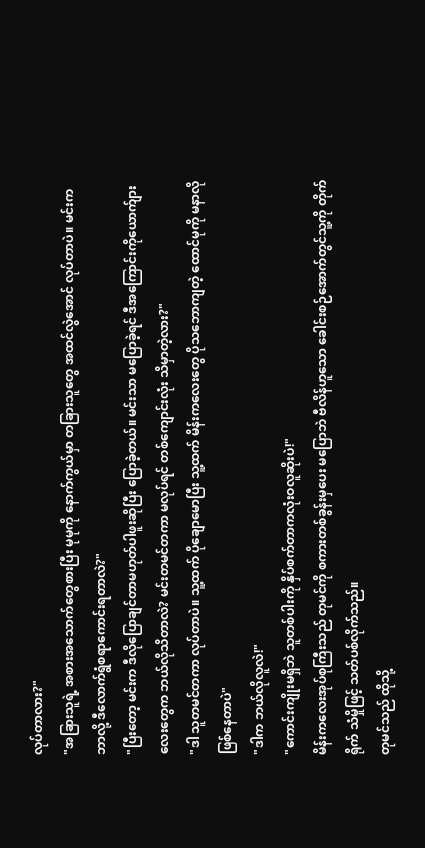လုပ်တာလား?"
"အခြားသူရဲ့ အစားအသောက်တွေစားပြီး မုမုကို နောက်ကွယ်မှာ တခြားသူတွေ အထင်လွဲအောင် လုပ်တာပဲ။ မင်းက ဘာလို့ ဒီလောက်ရွံစရာကောင်းရတာလဲ?"
"ပြီးတော့ မင်းက ဒီလို‌ပြောချင်တာမဟုတ်ပါဖူးဆိုပြီး ပြောခဲ့တယ်။ မင်းသာ မပြောခဲ့ရင် ဒီအကြောင်းကိုယောက်ျားလေးတွေက ဘယ်လိုသိတာလဲ? မင်းတမင်တကာ မလုပ်ရင် တစ်ကျောင်းလုံး သိမှာတဲ့လား?"
"ဒါ သူတမင်တကာ လုပ်တာပဲ။ သူ့ထက် ပိုချောမောပြီး သူ့ထက် မိန်းကလေးတွေ ပိုသဘောကျတဲ့ ထောင်မုကို မနာလိုဖြစ်နေတာပဲ"
"ဒါက ဘယ်လိုလူလဲ!"
"ကောင်းကျိုးမရှိဘဲ သူတစ်ပါးကို နှိပ်စက်တာကလုံးဝလူဆိုးပဲ!"
မိန်းကလေးအုပ်စုကြီးသည် တုမင်ကို စကားတစ်ခွန်းမှပေး မပြောဘဲ ဗီလိန်ဟူသော ခေါင်းစဉ်အောက်တွင်သူ့ကို တိုက်ရိုက် သံမှိုဖြင့် သတ်ပစ်လိုက်သည်။
တုမင်သည် ထိုသို့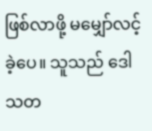ဖြစ်လာဖို့ မမျှော်လင့်ခဲ့ပေ။ သူသည် ဒေါသတ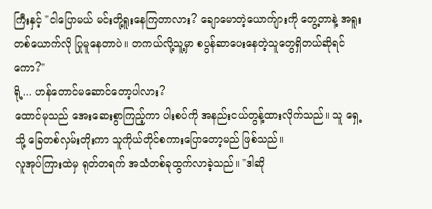ကြီးနှင့် "ငါပြောမယ် မင်းတို့ရူးနေကြတာလား? ချောမောတဲ့ယောက်ျားကို တွေ့တာနဲ့ အရူးတစ်ယောက်လို ပြုမူနေတာပဲ။ တကယ်လို့သူ့မှာ စပွန်ဆာပေးနေတဲ့သူတွေရှိတယ်ဆိုရင်ကော?"
ရို့... ဟန်တောင်မဆောင်တော့ပါလား?
ထောင်မုသည် အေးဆေးစွာကြည့်ကာ ပါးစပ်ကို အနည်းငယ်တွန့်ထားလိုက်သည်။ သူ ရှေ့သို့ ခြေတစ်လှမ်းတိုးကာ သူကိုယ်တိုင်စကားပြောတော့မည် ဖြစ်သည်။
လူအုပ်ကြားထဲမှ ရုတ်တရက် အသံတစ်ခုထွက်လာခဲ့သည်။ "ဒါဆို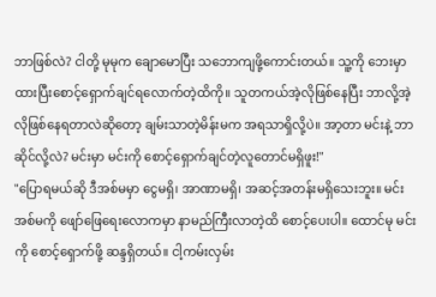ဘာဖြစ်လဲ? ငါတို့ မုမုက ချောမောပြီး သဘောကျဖို့ကောင်းတယ်။ သူ့ကို ဘေးမှာ ထားပြီးစောင့်ရှောက်ချင်ရလောက်တဲ့ထိကို။ သူတကယ်အဲ့လိုဖြစ်နေပြီး ဘာလို့အဲ့လိုဖြစ်နေရတာလဲဆိုတော့ ချမ်းသာတဲ့မိန်းမက အရသာရှိလို့ပဲ။ အာ့တာ မင်းနဲ့ ဘာဆိုင်လို့လဲ? မင်းမှာ မင်းကို စောင့်ရှောက်ချင်တဲ့လူတောင်မရှိဖူး!"
"ပြောရမယ်ဆို ဒီအစ်မမှာ ငွေမရှိ၊ အာဏာမရှိ၊ အဆင့်အတန်းမရှိသေးဘူး။ မင်း အစ်မကို ဖျော်ဖြေရေးလောကမှာ နာမည်ကြီးလာတဲ့ထိ စောင့်ပေးပါ။ ထောင်မု မင်းကို စောင့်ရှောက်ဖို့ ဆန္ဒရှိတယ်။ ငါ့ကမ်းလှမ်း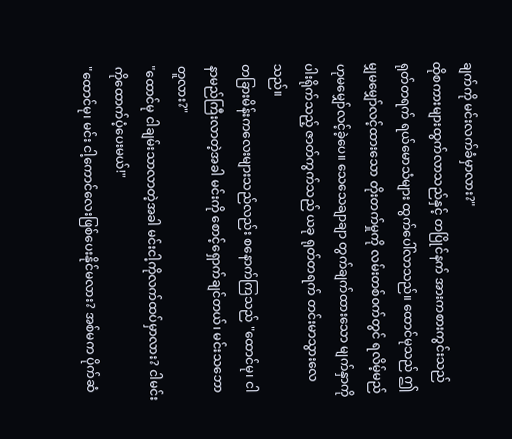ချက်ကို မင်းလက်ခံမှာလား?"
ထိုစကားများထွက်လာသည်နှင့် တပြိုင်နက် အားကစားကွင်းသည် ရုတ်တရက် ရယ်မောသံများ ထွက်ပေါ်လာသည်။ ထောင်မုသည် ဤမျှမမျှော်လင့်ထားသော တိုးတက်မှုကို လမ်းတစ်၀က်တွင် ရလိမ့်မည်ဟုမမျှော်လင့်ခဲ့ပေ။ သေသေချာချာ တွက်ချက်ထားသော မျက်နှာကိုပါးရိုက်သည့် ဇာတ်ကွက်သည် ယခု ရုတ်တရက် တင်းမာသွားလေသည်။
တခြားမိန်းကလေးများသည်လည်း စနောက်ကြသည် "ထောင်မု၊ ငါနာမည်ကြီးလာတဲ့အခါ မင်းကို စောင့်ရှောက်ချင်တယ်၊ မင်းသဘောတူလား?"
"ထောင်မု ငါချမ်းသာလာတဲ့အခါ မင်းငါ့ကိုလက်ထပ်မှာလား? ငါမင်းကိုထောက်ပံ့ပေးမယ်!"
"ထောင်မု၊ မင်း ငါ့ကောင်လေးဖြစ်ပေးနိုင်မလား? အစ်မက ပိုက်ဆံ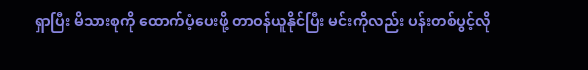ရှာပြီး မိသားစုကို ထောက်ပံ့ပေးဖို့ တာဝန်ယူနိုင်ပြီး မင်းကိုလည်း ပန်းတစ်ပွင့်လို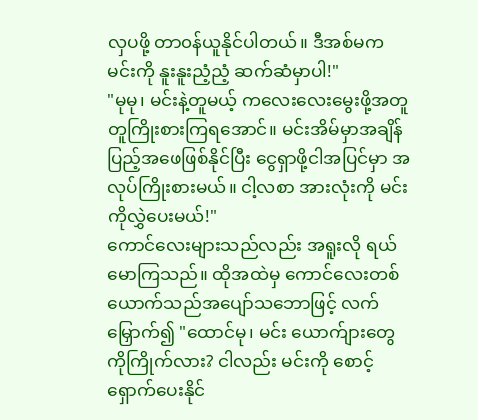လှပဖို့ တာ၀န်ယူနိုင်ပါတယ်။ ဒီအစ်မက မင်းကို နူးနူးညံ့ညံ့ ဆက်ဆံမှာပါ!"
"မုမု၊ မင်းနဲ့တူမယ့် ကလေးလေးမွေးဖို့အတူတူကြိုးစားကြရအောင်။ မင်းအိမ်မှာအချိန်ပြည့်အဖေဖြစ်နိုင်ပြီး ငွေရှာဖို့ငါအပြင်မှာ အလုပ်ကြိုးစားမယ်။ ငါ့လစာ အားလုံးကို မင်းကိုလွှဲပေးမယ်!"
ကောင်လေးများသည်လည်း အရူးလို ရယ်မောကြသည်။ ထိုအထဲမှ ကောင်လေးတစ်ယောက်သည်အပျော်သဘောဖြင့် လက်မြှောက်၍ "ထောင်မု၊ မင်း ယောက်ျားတွေကိုကြိုက်လား? ငါလည်း မင်းကို စောင့်ရှောက်ပေးနိုင်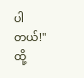ပါတယ်!"
ထို့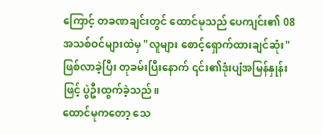ကြောင့် တခဏချင်းတွင် ထောင်မုသည် ပေကျင်း၏ 08 အသစ်ဝင်များထဲမှ "လူများ စောင့်ရှောက်ထားချင်ဆုံး" ဖြစ်လာခဲ့ပြီး တုခမ်းပြီးနောက် ၎င်း၏ဒုံးပျံအမြန်နှုန်းဖြင့် ပွဲဦးထွက်ခဲ့သည်။
ထောင်မုကတော့ သေ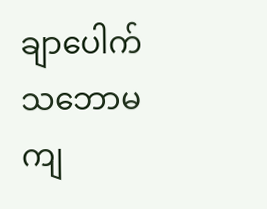ချာပေါက် သဘောမကျ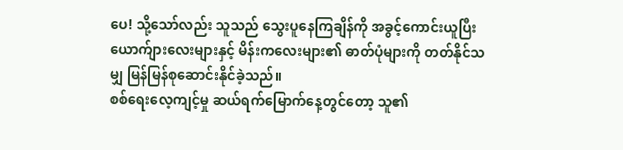ပေ! သို့သော်လည်း သူသည် သွေးပူနေကြချိန်ကို အခွင့်ကောင်းယူပြီး ယောက်ျားလေးများနှင့် မိန်းကလေးများ၏ ဓာတ်ပုံများကို တတ်နိုင်သမျှ မြန်မြန်စုဆောင်းနိုင်ခဲ့သည်။
စစ်ရေးလေ့ကျင့်မှု ဆယ်ရက်မြောက်နေ့တွင်တော့ သူ၏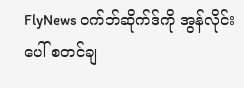FlyNews ဝက်ဘ်ဆိုက်ဒ်ကို အွန်လိုင်းပေါ် စတင်ချ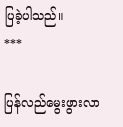ပြခဲ့ပါသည်။
***

ပြန်လည်မွေးဖွားလာ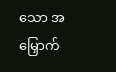သော အမြှောက်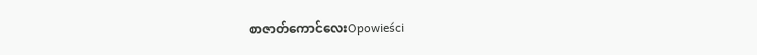စာဇာတ်ကောင်လေးOpowieści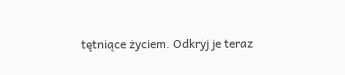tętniące życiem. Odkryj je teraz